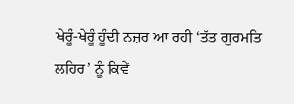ਖੇਰੂੰ-ਖੇਰੂੰ ਹੂੰਦੀ ਨਜ਼ਰ ਆ ਰਹੀ ‘ਤੱਤ ਗੁਰਮਤਿ ਲਹਿਰ’ ਨੂੰ ਕਿਵੇਂ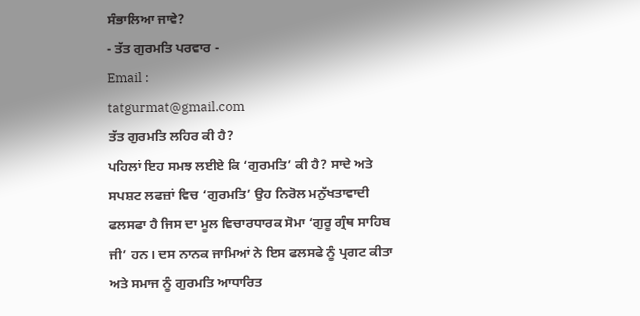ਸੰਭਾਲਿਆ ਜਾਵੇ?
- ਤੱਤ ਗੁਰਮਤਿ ਪਰਵਾਰ -
Email :
tatgurmat@gmail.com
ਤੱਤ ਗੁਰਮਤਿ ਲਹਿਰ ਕੀ ਹੈ?
ਪਹਿਲਾਂ ਇਹ ਸਮਝ ਲਈਏ ਕਿ ‘ਗੁਰਮਤਿ’ ਕੀ ਹੈ? ਸਾਦੇ ਅਤੇ ਸਪਸ਼ਟ ਲਫਜ਼ਾਂ ਵਿਚ ‘ਗੁਰਮਤਿ’ ਉਹ ਨਿਰੋਲ ਮਨੁੱਖਤਾਵਾਦੀ ਫਲਸਫਾ ਹੈ ਜਿਸ ਦਾ ਮੂਲ ਵਿਚਾਰਧਾਰਕ ਸੋਮਾ ‘ਗੁਰੂ ਗ੍ਰੰਥ ਸਾਹਿਬ ਜੀ’ ਹਨ। ਦਸ ਨਾਨਕ ਜਾਮਿਆਂ ਨੇ ਇਸ ਫਲਸਫੇ ਨੂੰ ਪ੍ਰਗਟ ਕੀਤਾ ਅਤੇ ਸਮਾਜ ਨੂੰ ਗੁਰਮਤਿ ਆਧਾਰਿਤ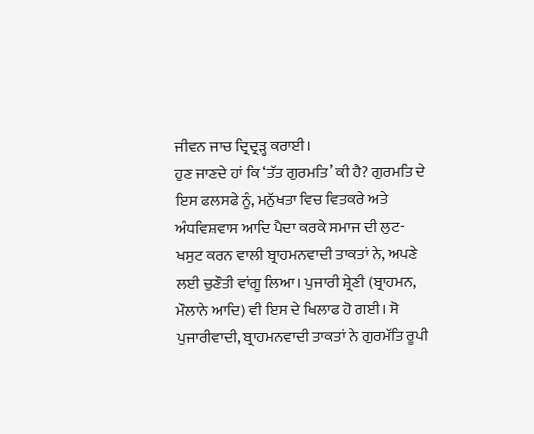ਜੀਵਨ ਜਾਚ ਦ੍ਰਿਦ੍ਰੜ੍ਹ ਕਰਾਈ।
ਹੁਣ ਜਾਣਦੇ ਹਾਂ ਕਿ ‘ਤੱਤ ਗੁਰਮਤਿ’ ਕੀ ਹੈ? ਗੁਰਮਤਿ ਦੇ ਇਸ ਫਲਸਫੇ ਨੂੰ, ਮਨੁੱਖਤਾ ਵਿਚ ਵਿਤਕਰੇ ਅਤੇ ਅੰਧਵਿਸ਼ਵਾਸ ਆਦਿ ਪੈਦਾ ਕਰਕੇ ਸਮਾਜ ਦੀ ਲੁਟ-ਖਸੁਟ ਕਰਨ ਵਾਲੀ ਬ੍ਰਾਹਮਨਵਾਦੀ ਤਾਕਤਾਂ ਨੇ, ਅਪਣੇ ਲਈ ਚੁਣੌਤੀ ਵਾਂਗੂ ਲਿਆ। ਪੁਜਾਰੀ ਸ਼੍ਰੇਣੀ (ਬ੍ਰਾਹਮਨ, ਮੌਲਾਨੇ ਆਦਿ) ਵੀ ਇਸ ਦੇ ਖਿਲਾਫ ਹੋ ਗਈ। ਸੋ ਪੁਜਾਰੀਵਾਦੀ, ਬ੍ਰਾਹਮਨਵਾਦੀ ਤਾਕਤਾਂ ਨੇ ਗੁਰਮੱਤਿ ਰੂਪੀ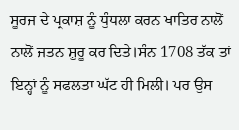ਸੂਰਜ ਦੇ ਪ੍ਰਕਾਸ਼ ਨੂੰ ਧੁੰਧਲਾ ਕਰਨ ਖਾਤਿਰ ਨਾਲੋਂ ਨਾਲੋਂ ਜਤਨ ਸ਼ੁਰੂ ਕਰ ਦਿਤੇ।ਸੰਨ 1708 ਤੱਕ ਤਾਂ ਇਨ੍ਹਾਂ ਨੂੰ ਸਫਲਤਾ ਘੱਟ ਹੀ ਮਿਲੀ। ਪਰ ਉਸ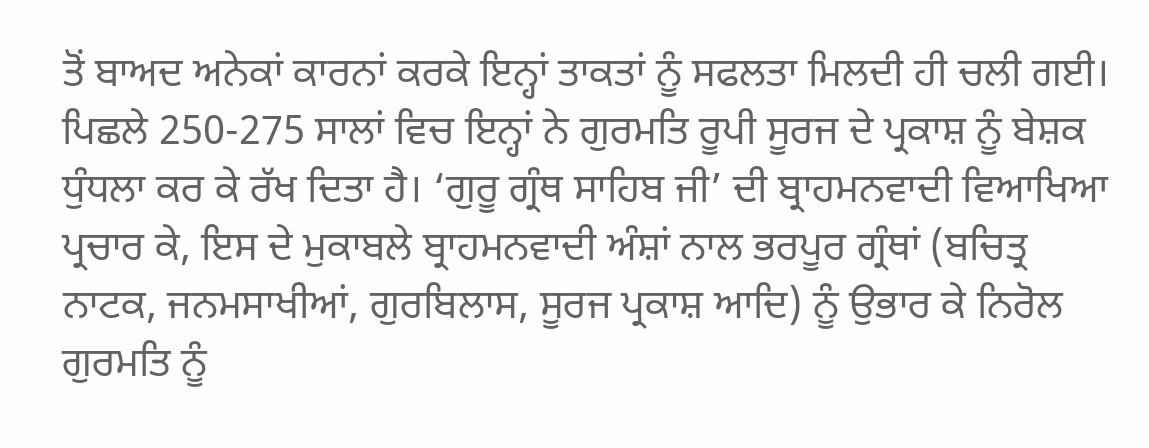ਤੋਂ ਬਾਅਦ ਅਨੇਕਾਂ ਕਾਰਨਾਂ ਕਰਕੇ ਇਨ੍ਹਾਂ ਤਾਕਤਾਂ ਨੂੰ ਸਫਲਤਾ ਮਿਲਦੀ ਹੀ ਚਲੀ ਗਈ। ਪਿਛਲੇ 250-275 ਸਾਲਾਂ ਵਿਚ ਇਨ੍ਹਾਂ ਨੇ ਗੁਰਮਤਿ ਰੂਪੀ ਸੂਰਜ ਦੇ ਪ੍ਰਕਾਸ਼ ਨੂੰ ਬੇਸ਼ਕ ਧੁੰਧਲਾ ਕਰ ਕੇ ਰੱਖ ਦਿਤਾ ਹੈ। ‘ਗੁਰੂ ਗ੍ਰੰਥ ਸਾਹਿਬ ਜੀ’ ਦੀ ਬ੍ਰਾਹਮਨਵਾਦੀ ਵਿਆਖਿਆ ਪ੍ਰਚਾਰ ਕੇ, ਇਸ ਦੇ ਮੁਕਾਬਲੇ ਬ੍ਰਾਹਮਨਵਾਦੀ ਅੰਸ਼ਾਂ ਨਾਲ ਭਰਪੂਰ ਗ੍ਰੰਥਾਂ (ਬਚਿਤ੍ਰ ਨਾਟਕ, ਜਨਮਸਾਖੀਆਂ, ਗੁਰਬਿਲਾਸ, ਸੂਰਜ ਪ੍ਰਕਾਸ਼ ਆਦਿ) ਨੂੰ ਉਭਾਰ ਕੇ ਨਿਰੋਲ ਗੁਰਮਤਿ ਨੂੰ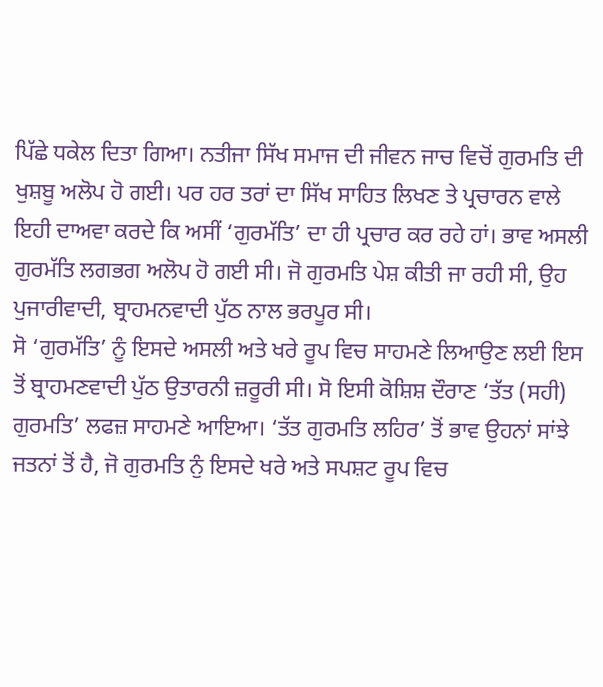ਪਿੱਛੇ ਧਕੇਲ ਦਿਤਾ ਗਿਆ। ਨਤੀਜਾ ਸਿੱਖ ਸਮਾਜ ਦੀ ਜੀਵਨ ਜਾਚ ਵਿਚੋਂ ਗੁਰਮਤਿ ਦੀ ਖੁਸ਼ਬੂ ਅਲੋਪ ਹੋ ਗਈ। ਪਰ ਹਰ ਤਰਾਂ ਦਾ ਸਿੱਖ ਸਾਹਿਤ ਲਿਖਣ ਤੇ ਪ੍ਰਚਾਰਨ ਵਾਲੇ ਇਹੀ ਦਾਅਵਾ ਕਰਦੇ ਕਿ ਅਸੀਂ ‘ਗੁਰਮੱਤਿ’ ਦਾ ਹੀ ਪ੍ਰਚਾਰ ਕਰ ਰਹੇ ਹਾਂ। ਭਾਵ ਅਸਲੀ ਗੁਰਮੱਤਿ ਲਗਭਗ ਅਲੋਪ ਹੋ ਗਈ ਸੀ। ਜੋ ਗੁਰਮਤਿ ਪੇਸ਼ ਕੀਤੀ ਜਾ ਰਹੀ ਸੀ, ਉਹ ਪੁਜਾਰੀਵਾਦੀ, ਬ੍ਰਾਹਮਨਵਾਦੀ ਪੁੱਠ ਨਾਲ ਭਰਪੂਰ ਸੀ।
ਸੋ ‘ਗੁਰਮੱਤਿ’ ਨੂੰ ਇਸਦੇ ਅਸਲੀ ਅਤੇ ਖਰੇ ਰੂਪ ਵਿਚ ਸਾਹਮਣੇ ਲਿਆਉਣ ਲਈ ਇਸ ਤੋਂ ਬ੍ਰਾਹਮਣਵਾਦੀ ਪੁੱਠ ਉਤਾਰਨੀ ਜ਼ਰੂਰੀ ਸੀ। ਸੋ ਇਸੀ ਕੋਸ਼ਿਸ਼ ਦੌਰਾਣ ‘ਤੱਤ (ਸਹੀ) ਗੁਰਮਤਿ’ ਲਫਜ਼ ਸਾਹਮਣੇ ਆਇਆ। ‘ਤੱਤ ਗੁਰਮਤਿ ਲਹਿਰ’ ਤੋਂ ਭਾਵ ਉਹਨਾਂ ਸਾਂਝੇ ਜਤਨਾਂ ਤੋਂ ਹੈ, ਜੋ ਗੁਰਮਤਿ ਨੁੰ ਇਸਦੇ ਖਰੇ ਅਤੇ ਸਪਸ਼ਟ ਰੂਪ ਵਿਚ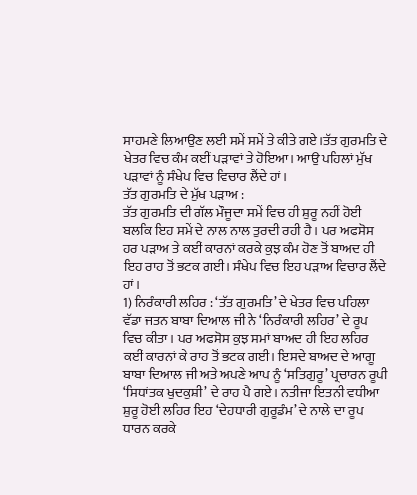ਸਾਹਮਣੇ ਲਿਆਉਣ ਲਈ ਸਮੇਂ ਸਮੇਂ ਤੇ ਕੀਤੇ ਗਏ।ਤੱਤ ਗੁਰਮਤਿ ਦੇ ਖੇਤਰ ਵਿਚ ਕੰਮ ਕਈਂ ਪੜਾਵਾਂ ਤੇ ਹੋਇਆ। ਆਉ ਪਹਿਲਾਂ ਮੁੱਖ ਪੜਾਵਾਂ ਨੂੰ ਸੰਖੇਪ ਵਿਚ ਵਿਚਾਰ ਲੈਂਦੇ ਹਾਂ।
ਤੱਤ ਗੁਰਮਤਿ ਦੇ ਮੁੱਖ ਪੜਾਅ :
ਤੱਤ ਗੁਰਮਤਿ ਦੀ ਗੱਲ ਮੌਜੂਦਾ ਸਮੇਂ ਵਿਚ ਹੀ ਸ਼ੁਰੂ ਨਹੀਂ ਹੋਈ ਬਲਕਿ ਇਹ ਸਮੇਂ ਦੇ ਨਾਲ ਨਾਲ ਤੁਰਦੀ ਰਹੀ ਹੈ। ਪਰ ਅਫਸੋਸ ਹਰ ਪੜਾਅ ਤੇ ਕਈਂ ਕਾਰਨਾਂ ਕਰਕੇ ਕੁਝ ਕੰਮ ਹੋਣ ਤੋਂ ਬਾਅਦ ਹੀ ਇਹ ਰਾਹ ਤੋਂ ਭਟਕ ਗਈ। ਸੰਖੇਪ ਵਿਚ ਇਹ ਪੜਾਅ ਵਿਚਾਰ ਲੈਂਦੇ ਹਾਂ।
1) ਨਿਰੰਕਾਰੀ ਲਹਿਰ : ‘ਤੱਤ ਗੁਰਮਤਿ’ ਦੇ ਖੇਤਰ ਵਿਚ ਪਹਿਲਾ ਵੱਡਾ ਜਤਨ ਬਾਬਾ ਦਿਆਲ ਜੀ ਨੇ ‘ਨਿਰੰਕਾਰੀ ਲਹਿਰ’ ਦੇ ਰੂਪ ਵਿਚ ਕੀਤਾ। ਪਰ ਅਫਸੋਸ ਕੁਝ ਸਮਾਂ ਬਾਅਦ ਹੀ ਇਹ ਲਹਿਰ ਕਈਂ ਕਾਰਨਾਂ ਕੇ ਰਾਹ ਤੋਂ ਭਟਕ ਗਈ। ਇਸਦੇ ਬਾਅਦ ਦੇ ਆਗੂ ਬਾਬਾ ਦਿਆਲ ਜੀ ਅਤੇ ਅਪਣੇ ਆਪ ਨੂੰ ‘ਸਤਿਗੁਰੂ’ ਪ੍ਰਚਾਰਨ ਰੂਪੀ ‘ਸਿਧਾਂਤਕ ਖੁਦਕੁਸ਼ੀ’ ਦੇ ਰਾਹ ਪੈ ਗਏ। ਨਤੀਜਾ ਇਤਨੀ ਵਧੀਆ ਸ਼ੁਰੂ ਹੋਈ ਲਹਿਰ ਇਹ ‘ਦੇਹਧਾਰੀ ਗੁਰੂਡੰਮ’ ਦੇ ਨਾਲੇ ਦਾ ਰੂਪ ਧਾਰਨ ਕਰਕੇ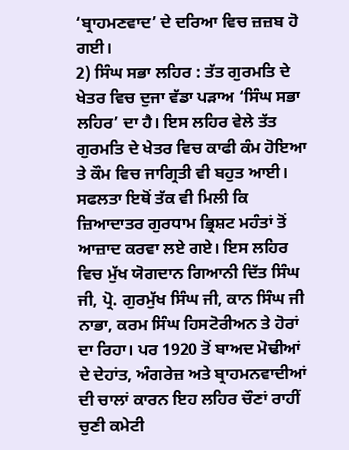‘ਬ੍ਰਾਹਮਣਵਾਦ’ ਦੇ ਦਰਿਆ ਵਿਚ ਜ਼ਜ਼ਬ ਹੋ ਗਈ।
2) ਸਿੰਘ ਸਭਾ ਲਹਿਰ : ਤੱਤ ਗੁਰਮਤਿ ਦੇ ਖੇਤਰ ਵਿਚ ਦੁਜਾ ਵੱਡਾ ਪੜਾਅ ‘ਸਿੰਘ ਸਭਾ ਲਹਿਰ’ ਦਾ ਹੈ। ਇਸ ਲਹਿਰ ਵੇਲੇ ਤੱਤ ਗੁਰਮਤਿ ਦੇ ਖੇਤਰ ਵਿਚ ਕਾਫੀ ਕੰਮ ਹੋਇਆ ਤੇ ਕੌਮ ਵਿਚ ਜਾਗ੍ਰਿਤੀ ਵੀ ਬਹੁਤ ਆਈ। ਸਫਲਤਾ ਇਥੋਂ ਤੱਕ ਵੀ ਮਿਲੀ ਕਿ ਜ਼ਿਆਦਾਤਰ ਗੁਰਧਾਮ ਭ੍ਰਿਸ਼ਟ ਮਹੰਤਾਂ ਤੋਂ ਆਜ਼ਾਦ ਕਰਵਾ ਲਏ ਗਏ। ਇਸ ਲਹਿਰ ਵਿਚ ਮੁੱਖ ਯੋਗਦਾਨ ਗਿਆਨੀ ਦਿੱਤ ਸਿੰਘ ਜੀ, ਪ੍ਰੋ. ਗੁਰਮੁੱਖ ਸਿੰਘ ਜੀ, ਕਾਨ ਸਿੰਘ ਜੀ ਨਾਭਾ, ਕਰਮ ਸਿੰਘ ਹਿਸਟੋਰੀਅਨ ਤੇ ਹੋਰਾਂ ਦਾ ਰਿਹਾ। ਪਰ 1920 ਤੋਂ ਬਾਅਦ ਮੋਢੀਆਂ ਦੇ ਦੇਹਾਂਤ, ਅੰਗਰੇਜ਼ ਅਤੇ ਬ੍ਰਾਹਮਨਵਾਦੀਆਂ ਦੀ ਚਾਲਾਂ ਕਾਰਨ ਇਹ ਲਹਿਰ ਚੌਣਾਂ ਰਾਹੀਂ ਚੁਣੀ ਕਮੇਟੀ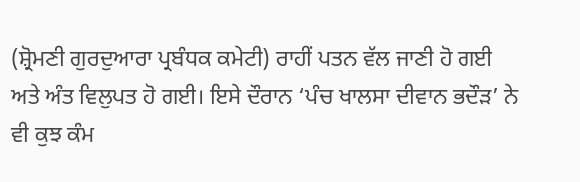(ਸ਼੍ਰੋਮਣੀ ਗੁਰਦੁਆਰਾ ਪ੍ਰਬੰਧਕ ਕਮੇਟੀ) ਰਾਹੀਂ ਪਤਨ ਵੱਲ ਜਾਣੀ ਹੋ ਗਈ ਅਤੇ ਅੰਤ ਵਿਲੁਪਤ ਹੋ ਗਈ। ਇਸੇ ਦੌਰਾਨ ‘ਪੰਚ ਖਾਲਸਾ ਦੀਵਾਨ ਭਦੌੜ’ ਨੇ ਵੀ ਕੁਝ ਕੰਮ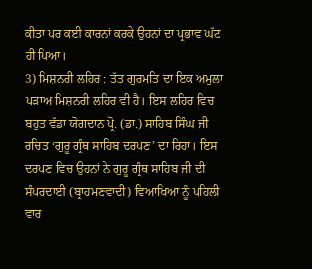ਕੀਤਾ ਪਰ ਕਈ ਕਾਰਨਾਂ ਕਰਕੇ ਉਹਨਾਂ ਦਾ ਪ੍ਰਭਾਵ ਘੱਟ ਹੀ ਪਿਆ।
3) ਮਿਸ਼ਨਰੀ ਲਹਿਰ : ਤੱਤ ਗੁਰਮਤਿ ਦਾ ਇਕ ਅਮੁਲਾ ਪੜਾਅ ਮਿਸ਼ਨਰੀ ਲਹਿਰ ਵੀ ਹੈ। ਇਸ ਲਹਿਰ ਵਿਚ ਬਹੁਤ ਵੱਡਾ ਯੋਗਦਾਨ ਪ੍ਰੋ. (ਡਾ.) ਸਾਹਿਬ ਸਿੰਘ ਜੀ ਰਚਿਤ ‘ਗੁਰੂ ਗ੍ਰੰਥ ਸਾਹਿਬ ਦਰਪਣ’ ਦਾ ਰਿਹਾ। ਇਸ ਦਰਪਣ ਵਿਚ ਉਹਨਾਂ ਨੇ ਗੁਰੂ ਗ੍ਰੰਥ ਸਾਹਿਬ ਜੀ ਦੀ ਸੰਪਰਦਾਈ (ਬ੍ਰਾਹਮਣਵਾਦੀ) ਵਿਆਖਿਆ ਨੂੰ ਪਹਿਲੀ ਵਾਰ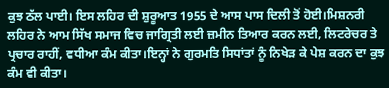ਕੁਝ ਠੱਲ ਪਾਈ। ਇਸ ਲਹਿਰ ਦੀ ਸ਼ੁਰੂਆਤ 1955 ਦੇ ਆਸ ਪਾਸ ਦਿਲੀ ਤੋਂ ਹੋਈ।ਮਿਸ਼ਨਰੀ ਲਹਿਰ ਨੇ ਆਮ ਸਿੱਖ ਸਮਾਜ ਵਿਚ ਜਾਗ੍ਰਿਤੀ ਲਈ ਜ਼ਮੀਨ ਤਿਆਰ ਕਰਨ ਲਈ, ਲਿਟਰੇਚਰ ਤੇ ਪ੍ਰਚਾਰ ਰਾਹੀਂ, ਵਧੀਆ ਕੰਮ ਕੀਤਾ।ਇਨ੍ਹਾਂ ਨੇ ਗੁਰਮਤਿ ਸਿਧਾਂਤਾਂ ਨੂੰ ਨਿਖੇੜ ਕੇ ਪੇਸ਼ ਕਰਨ ਦਾ ਕੁਝ ਕੰਮ ਵੀ ਕੀਤਾ।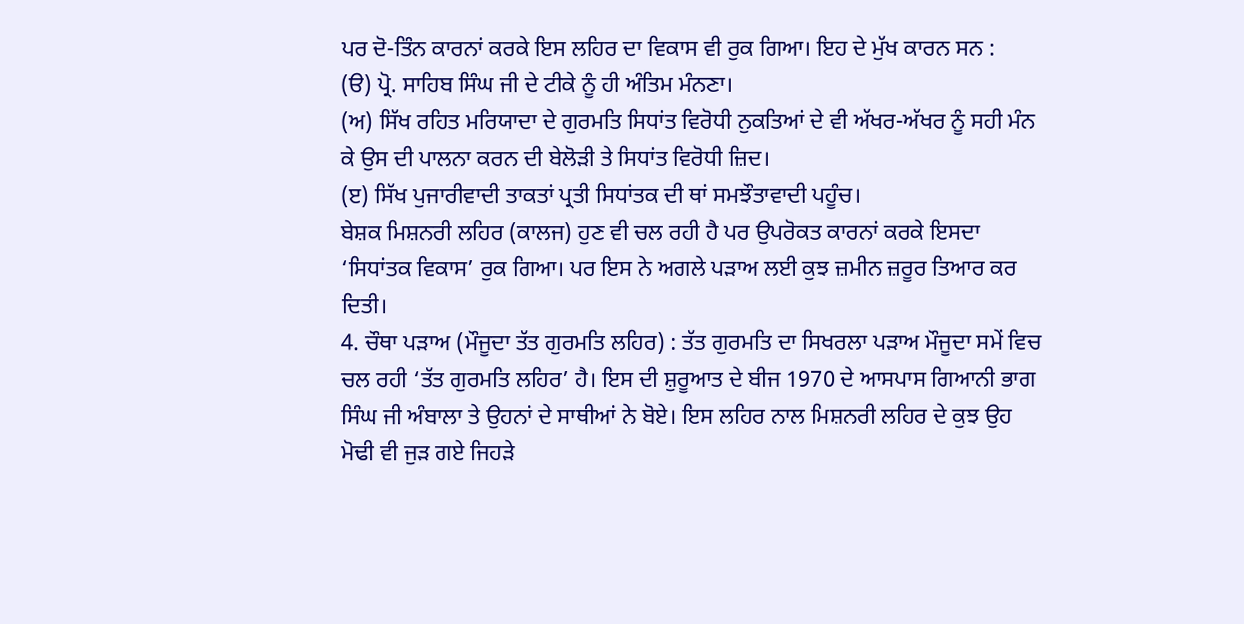ਪਰ ਦੋ-ਤਿੰਨ ਕਾਰਨਾਂ ਕਰਕੇ ਇਸ ਲਹਿਰ ਦਾ ਵਿਕਾਸ ਵੀ ਰੁਕ ਗਿਆ। ਇਹ ਦੇ ਮੁੱਖ ਕਾਰਨ ਸਨ :
(ੳ) ਪ੍ਰੋ. ਸਾਹਿਬ ਸਿੰਘ ਜੀ ਦੇ ਟੀਕੇ ਨੂੰ ਹੀ ਅੰਤਿਮ ਮੰਨਣਾ।
(ਅ) ਸਿੱਖ ਰਹਿਤ ਮਰਿਯਾਦਾ ਦੇ ਗੁਰਮਤਿ ਸਿਧਾਂਤ ਵਿਰੋਧੀ ਨੁਕਤਿਆਂ ਦੇ ਵੀ ਅੱਖਰ-ਅੱਖਰ ਨੂੰ ਸਹੀ ਮੰਨ ਕੇ ਉਸ ਦੀ ਪਾਲਨਾ ਕਰਨ ਦੀ ਬੇਲੋੜੀ ਤੇ ਸਿਧਾਂਤ ਵਿਰੋਧੀ ਜ਼ਿਦ।
(ੲ) ਸਿੱਖ ਪੁਜਾਰੀਵਾਦੀ ਤਾਕਤਾਂ ਪ੍ਰਤੀ ਸਿਧਾਂਤਕ ਦੀ ਥਾਂ ਸਮਝੌਤਾਵਾਦੀ ਪਹੂੰਚ।
ਬੇਸ਼ਕ ਮਿਸ਼ਨਰੀ ਲਹਿਰ (ਕਾਲਜ) ਹੁਣ ਵੀ ਚਲ ਰਹੀ ਹੈ ਪਰ ਉਪਰੋਕਤ ਕਾਰਨਾਂ ਕਰਕੇ ਇਸਦਾ ‘ਸਿਧਾਂਤਕ ਵਿਕਾਸ’ ਰੁਕ ਗਿਆ। ਪਰ ਇਸ ਨੇ ਅਗਲੇ ਪੜਾਅ ਲਈ ਕੁਝ ਜ਼ਮੀਨ ਜ਼ਰੂਰ ਤਿਆਰ ਕਰ ਦਿਤੀ।
4. ਚੌਥਾ ਪੜਾਅ (ਮੌਜੂਦਾ ਤੱਤ ਗੁਰਮਤਿ ਲਹਿਰ) : ਤੱਤ ਗੁਰਮਤਿ ਦਾ ਸਿਖਰਲਾ ਪੜਾਅ ਮੌਜੂਦਾ ਸਮੇਂ ਵਿਚ ਚਲ ਰਹੀ ‘ਤੱਤ ਗੁਰਮਤਿ ਲਹਿਰ’ ਹੈ। ਇਸ ਦੀ ਸ਼ੁਰੂਆਤ ਦੇ ਬੀਜ 1970 ਦੇ ਆਸਪਾਸ ਗਿਆਨੀ ਭਾਗ ਸਿੰਘ ਜੀ ਅੰਬਾਲਾ ਤੇ ਉਹਨਾਂ ਦੇ ਸਾਥੀਆਂ ਨੇ ਬੋਏ। ਇਸ ਲਹਿਰ ਨਾਲ ਮਿਸ਼ਨਰੀ ਲਹਿਰ ਦੇ ਕੁਝ ਉਹ ਮੋਢੀ ਵੀ ਜੁੜ ਗਏ ਜਿਹੜੇ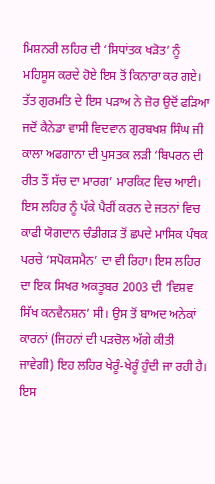ਮਿਸ਼ਨਰੀ ਲਹਿਰ ਦੀ ‘ਸਿਧਾਂਤਕ ਖੜੋਤ’ ਨੂੰ ਮਹਿਸੂਸ ਕਰਦੇ ਹੋਏ ਇਸ ਤੋਂ ਕਿਨਾਰਾ ਕਰ ਗਏ। ਤੱਤ ਗੁਰਮਤਿ ਦੇ ਇਸ ਪੜਾਅ ਨੇ ਜ਼ੋਰ ਉਦੋਂ ਫੜਿਆ ਜਦੋਂ ਕੈਨੇਡਾ ਵਾਸੀ ਵਿਦਵਾਨ ਗੁਰਬਖਸ਼ ਸਿੰਘ ਜੀ ਕਾਲਾ ਅਫਗਾਨਾ ਦੀ ਪੁਸਤਕ ਲੜੀ ‘ਬਿਪਰਨ ਦੀ ਰੀਤ ਤੌਂ ਸੱਚ ਦਾ ਮਾਰਗ’ ਮਾਰਕਿਟ ਵਿਚ ਆਈ। ਇਸ ਲਹਿਰ ਨੂੰ ਪੱਕੇ ਪੈਰੀਂ ਕਰਨ ਦੇ ਜਤਨਾਂ ਵਿਚ ਕਾਫੀ ਯੋਗਦਾਨ ਚੰਡੀਗੜ ਤੋਂ ਛਪਦੇ ਮਾਸਿਕ ਪੰਥਕ ਪਰਚੇ ‘ਸਪੋਕਸਮੈਨ’ ਦਾ ਵੀ ਰਿਹਾ। ਇਸ ਲਹਿਰ ਦਾ ਇਕ ਸਿਖਰ ਅਕਤੂਬਰ 2003 ਦੀ ‘ਵਿਸ਼ਵ ਸਿੱਖ ਕਨਵੈਨਸ਼ਨ’ ਸੀ। ਉਸ ਤੋਂ ਬਾਅਦ ਅਨੇਕਾਂ ਕਾਰਨਾਂ (ਜਿਹਨਾਂ ਦੀ ਪੜਚੋਲ ਅੱਗੇ ਕੀਤੀ ਜਾਵੇਗੀ) ਇਹ ਲਹਿਰ ਖੇਰੂੰ-ਖੇਰੂੰ ਹੁੰਦੀ ਜਾ ਰਹੀ ਹੈ। ਇਸ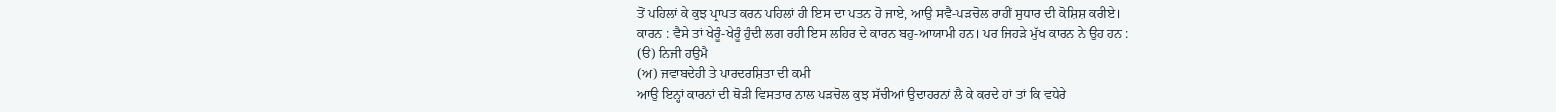ਤੋਂ ਪਹਿਲਾਂ ਕੇ ਕੁਝ ਪ੍ਰਾਪਤ ਕਰਨ ਪਹਿਲਾਂ ਹੀ ਇਸ ਦਾ ਪਤਨ ਹੋ ਜਾਏ, ਆਉ ਸਵੈ-ਪੜਚੋਲ ਰਾਹੀਂ ਸੁਧਾਰ ਦੀ ਕੋਸ਼ਿਸ਼ ਕਰੀਏ।
ਕਾਰਨ : ਵੈਸੇ ਤਾਂ ਖੇਰੂੰ-ਖੇਰੂੰ ਹੁੰਦੀ ਲਗ ਰਹੀ ਇਸ ਲਹਿਰ ਦੇ ਕਾਰਨ ਬਹੁ-ਆਯਾਮੀ ਹਨ। ਪਰ ਜਿਹੜੇ ਮੁੱਖ ਕਾਰਨ ਨੇ ਉਹ ਹਨ :
(ੳ) ਨਿਜੀ ਹਉਮੈ
(ਅ) ਜਵਾਬਦੇਹੀ ਤੇ ਪਾਰਦਰਸ਼ਿਤਾ ਦੀ ਕਮੀ
ਆਉ ਇਨ੍ਹਾਂ ਕਾਰਨਾਂ ਦੀ ਥੋੜੀ ਵਿਸਤਾਰ ਨਾਲ ਪੜਚੋਲ ਕੁਝ ਸੱਚੀਆਂ ਉਦਾਹਰਨਾਂ ਲੈ ਕੇ ਕਰਦੇ ਹਾਂ ਤਾਂ ਕਿ ਵਧੇਰੇ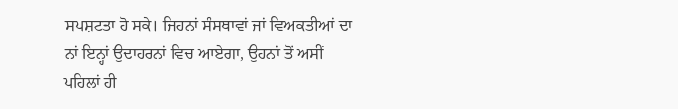ਸਪਸ਼ਟਤਾ ਹੋ ਸਕੇ। ਜਿਹਨਾਂ ਸੰਸਥਾਵਾਂ ਜਾਂ ਵਿਅਕਤੀਆਂ ਦਾ ਨਾਂ ਇਨ੍ਹਾਂ ਉਦਾਹਰਨਾਂ ਵਿਚ ਆਏਗਾ, ਉਹਨਾਂ ਤੋਂ ਅਸੀਂ ਪਹਿਲਾਂ ਹੀ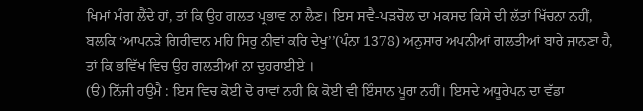ਖਿਮਾਂ ਮੰਗ ਲੈਂਦੇ ਹਾਂ, ਤਾਂ ਕਿ ਉਹ ਗਲਤ ਪ੍ਰਭਾਵ ਨਾ ਲੈਣ। ਇਸ ਸਵੈ-ਪੜਚੋਲ ਦਾ ਮਕਸਦ ਕਿਸੇ ਦੀ ਲੱਤਾਂ ਖਿੱਚਨਾ ਨਹੀਂ, ਬਲਕਿ ‘ਆਪਨੜੇ ਗਿਰੀਵਾਨ ਮਹਿ ਸਿਰੁ ਨੀਵਾਂ ਕਰਿ ਦੇਖੁ’’(ਪੰਨਾ 1378) ਅਨੁਸਾਰ ਅਪਨੀਆਂ ਗਲਤੀਆਂ ਬਾਰੇ ਜਾਨਣਾ ਹੈ, ਤਾਂ ਕਿ ਭਵਿੱਖ ਵਿਚ ਉਹ ਗਲਤੀਆਂ ਨਾ ਦੁਹਰਾਈਏ ।
(ੳ) ਨਿੱਜੀ ਹਉਮੈ : ਇਸ ਵਿਚ ਕੋਈ ਦੋ ਰਾਵਾਂ ਨਹੀ ਕਿ ਕੋਈ ਵੀ ਇੰਸਾਨ ਪੂਰਾ ਨਹੀਂ। ਇਸਦੇ ਅਧੂਰੇਪਨ ਦਾ ਵੱਡਾ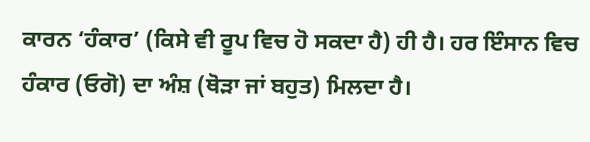ਕਾਰਨ ‘ਹੰਕਾਰ’ (ਕਿਸੇ ਵੀ ਰੂਪ ਵਿਚ ਹੋ ਸਕਦਾ ਹੈ) ਹੀ ਹੈ। ਹਰ ਇੰਸਾਨ ਵਿਚ ਹੰਕਾਰ (ਓਗੋ) ਦਾ ਅੰਸ਼ (ਥੋੜਾ ਜਾਂ ਬਹੁਤ) ਮਿਲਦਾ ਹੈ।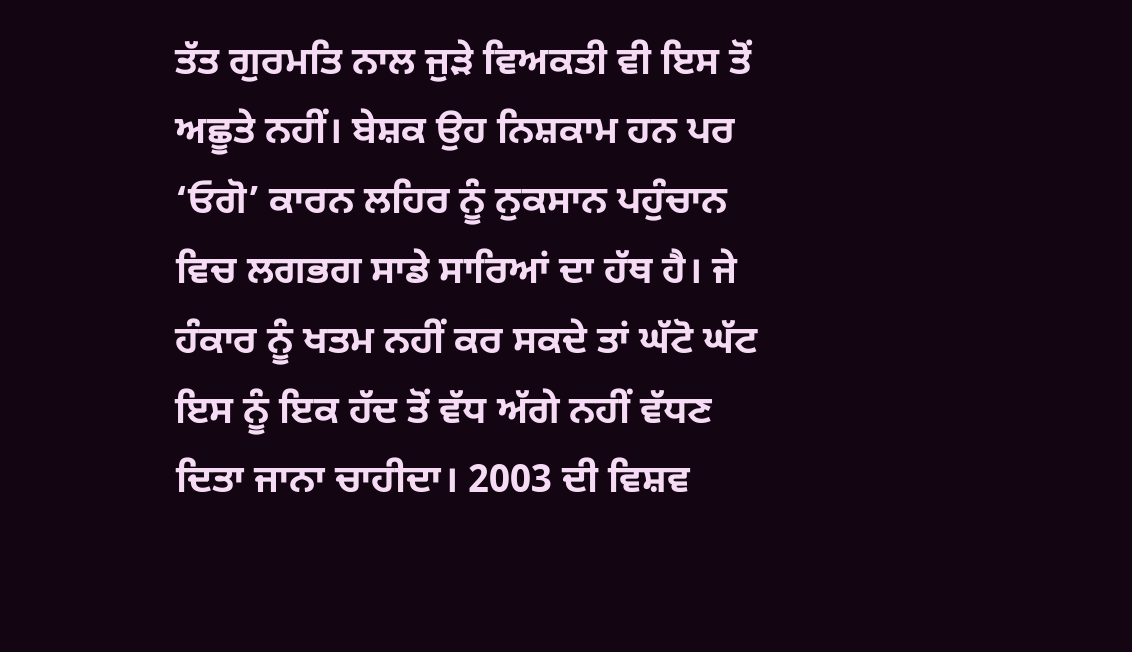ਤੱਤ ਗੁਰਮਤਿ ਨਾਲ ਜੁੜੇ ਵਿਅਕਤੀ ਵੀ ਇਸ ਤੋਂ ਅਛੂਤੇ ਨਹੀਂ। ਬੇਸ਼ਕ ਉਹ ਨਿਸ਼ਕਾਮ ਹਨ ਪਰ ‘ਓਗੋ’ ਕਾਰਨ ਲਹਿਰ ਨੂੰ ਨੁਕਸਾਨ ਪਹੁੰਚਾਨ ਵਿਚ ਲਗਭਗ ਸਾਡੇ ਸਾਰਿਆਂ ਦਾ ਹੱਥ ਹੈ। ਜੇ ਹੰਕਾਰ ਨੂੰ ਖਤਮ ਨਹੀਂ ਕਰ ਸਕਦੇ ਤਾਂ ਘੱਟੋ ਘੱਟ ਇਸ ਨੂੰ ਇਕ ਹੱਦ ਤੋਂ ਵੱਧ ਅੱਗੇ ਨਹੀਂ ਵੱਧਣ ਦਿਤਾ ਜਾਨਾ ਚਾਹੀਦਾ। 2003 ਦੀ ਵਿਸ਼ਵ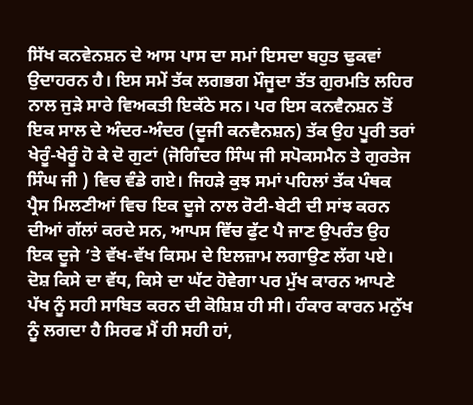ਸਿੱਖ ਕਨਵੇਨਸ਼ਨ ਦੇ ਆਸ ਪਾਸ ਦਾ ਸਮਾਂ ਇਸਦਾ ਬਹੁਤ ਢੁਕਵਾਂ ਉਦਾਹਰਨ ਹੈ। ਇਸ ਸਮੇਂ ਤੱਕ ਲਗਭਗ ਮੌਜੂਦਾ ਤੱਤ ਗੁਰਮਤਿ ਲਹਿਰ ਨਾਲ ਜੁੜੇ ਸਾਰੇ ਵਿਅਕਤੀ ਇਕੱਠੇ ਸਨ। ਪਰ ਇਸ ਕਨਵੈਨਸ਼ਨ ਤੋਂ ਇਕ ਸਾਲ ਦੇ ਅੰਦਰ-ਅੰਦਰ (ਦੂਜੀ ਕਨਵੈਨਸ਼ਨ) ਤੱਕ ਉਹ ਪੂਰੀ ਤਰਾਂ ਖੇਰੂੰ-ਖੇਰੂੰ ਹੋ ਕੇ ਦੋ ਗੁਟਾਂ (ਜੋਗਿੰਦਰ ਸਿੰਘ ਜੀ ਸਪੋਕਸਮੈਨ ਤੇ ਗੁਰਤੇਜ ਸਿੰਘ ਜੀ ) ਵਿਚ ਵੰਡੇ ਗਏ। ਜਿਹੜੇ ਕੁਝ ਸਮਾਂ ਪਹਿਲਾਂ ਤੱਕ ਪੰਥਕ ਪ੍ਰੈਸ ਮਿਲਣੀਆਂ ਵਿਚ ਇਕ ਦੂਜੇ ਨਾਲ ਰੋਟੀ-ਬੇਟੀ ਦੀ ਸਾਂਝ ਕਰਨ ਦੀਆਂ ਗੱਲਾਂ ਕਰਦੇ ਸਨ, ਆਪਸ ਵਿੱਚ ਫੁੱਟ ਪੈ ਜਾਣ ਉਪਰੰਤ ਉਹ ਇਕ ਦੂਜੇ ’ਤੇ ਵੱਖ-ਵੱਖ ਕਿਸਮ ਦੇ ਇਲਜ਼ਾਮ ਲਗਾਉਣ ਲੱਗ ਪਏ। ਦੋਸ਼ ਕਿਸੇ ਦਾ ਵੱਧ, ਕਿਸੇ ਦਾ ਘੱਟ ਹੋਵੇਗਾ ਪਰ ਮੁੱਖ ਕਾਰਨ ਆਪਣੇ ਪੱਖ ਨੂੰ ਸਹੀ ਸਾਬਿਤ ਕਰਨ ਦੀ ਕੋਸ਼ਿਸ਼ ਹੀ ਸੀ। ਹੰਕਾਰ ਕਾਰਨ ਮਨੁੱਖ ਨੂੰ ਲਗਦਾ ਹੈ ਸਿਰਫ ਮੈਂ ਹੀ ਸਹੀ ਹਾਂ,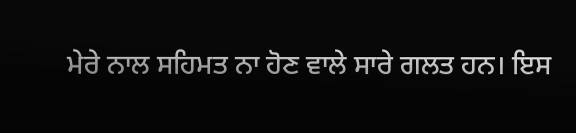ਮੇਰੇ ਨਾਲ ਸਹਿਮਤ ਨਾ ਹੋਣ ਵਾਲੇ ਸਾਰੇ ਗਲਤ ਹਨ। ਇਸ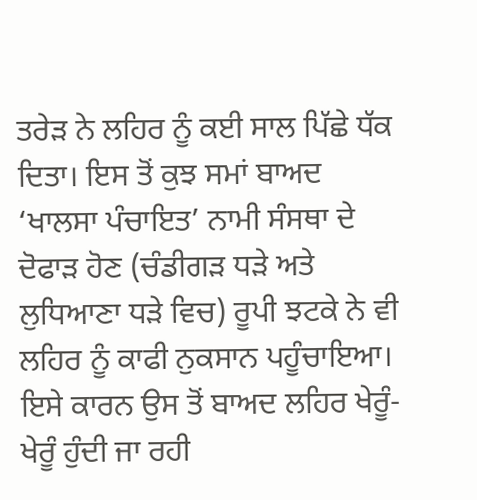ਤਰੇੜ ਨੇ ਲਹਿਰ ਨੂੰ ਕਈ ਸਾਲ ਪਿੱਛੇ ਧੱਕ ਦਿਤਾ। ਇਸ ਤੋਂ ਕੁਝ ਸਮਾਂ ਬਾਅਦ ‘ਖਾਲਸਾ ਪੰਚਾਇਤ’ ਨਾਮੀ ਸੰਸਥਾ ਦੇ ਦੋਫਾੜ ਹੋਣ (ਚੰਡੀਗੜ ਧੜੇ ਅਤੇ ਲੁਧਿਆਣਾ ਧੜੇ ਵਿਚ) ਰੂਪੀ ਝਟਕੇ ਨੇ ਵੀ ਲਹਿਰ ਨੂੰ ਕਾਫੀ ਨੁਕਸਾਨ ਪਹੂੰਚਾਇਆ। ਇਸੇ ਕਾਰਨ ਉਸ ਤੋਂ ਬਾਅਦ ਲਹਿਰ ਖੇਰੂੰ-ਖੇਰੂੰ ਹੁੰਦੀ ਜਾ ਰਹੀ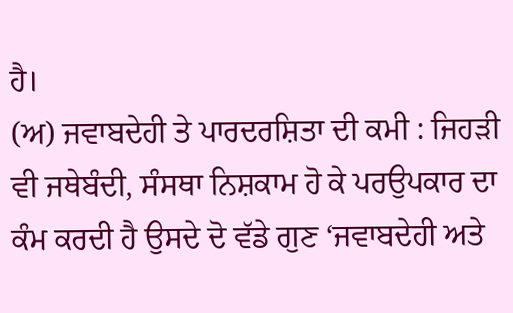ਹੈ।
(ਅ) ਜਵਾਬਦੇਹੀ ਤੇ ਪਾਰਦਰਸ਼ਿਤਾ ਦੀ ਕਮੀ : ਜਿਹੜੀ ਵੀ ਜਥੇਬੰਦੀ, ਸੰਸਥਾ ਨਿਸ਼ਕਾਮ ਹੋ ਕੇ ਪਰਉਪਕਾਰ ਦਾ ਕੰਮ ਕਰਦੀ ਹੈ ਉਸਦੇ ਦੋ ਵੱਡੇ ਗੁਣ ‘ਜਵਾਬਦੇਹੀ ਅਤੇ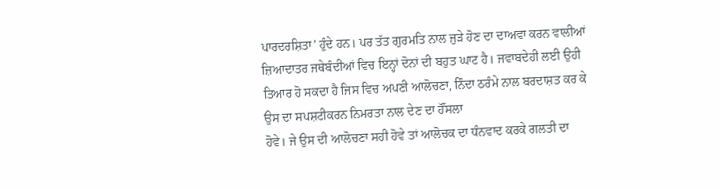ਪਾਰਦਰਸ਼ਿਤਾ’ ਹੁੰਦੇ ਹਨ। ਪਰ ਤੱਤ ਗੁਰਮਤਿ ਨਾਲ ਜੁੜੇ ਹੋਣ ਦਾ ਦਾਅਵਾ ਕਰਨ ਵਾਲੀਆਂ ਜ਼ਿਆਦਾਤਰ ਜਥੇਬੰਦੀਆਂ ਵਿਚ ਇਨ੍ਹਾਂ ਦੋਨਾਂ ਦੀ ਬਹੁਤ ਘਾਟ ਹੈ। ਜਵਾਬਦੇਹੀ ਲਈ ਉਹੀ ਤਿਆਰ ਹੋ ਸਕਦਾ ਹੈ ਜਿਸ ਵਿਚ ਅਪਣੀ ਆਲੋਚਣਾ, ਨਿੰਦਾ ਠਰੰਮੇ ਨਾਲ ਬਰਦਾਸ਼ਤ ਕਰ ਕੇ ਉਸ ਦਾ ਸਪਸ਼ਟੀਕਰਨ ਨਿਮਰਤਾ ਨਾਲ ਦੇਣ ਦਾ ਹੌਂਸਲਾ
ਹੋਵੇ। ਜੇ ਉਸ ਦੀ ਆਲੋਚਣਾ ਸਹੀ ਹੋਵੇ ਤਾਂ ਆਲੋਚਕ ਦਾ ਧੰਨਵਾਦ ਕਰਕੇ ਗਲਤੀ ਦਾ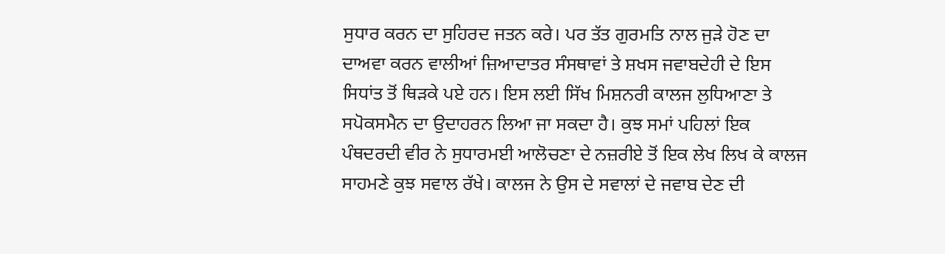ਸੁਧਾਰ ਕਰਨ ਦਾ ਸੁਹਿਰਦ ਜਤਨ ਕਰੇ। ਪਰ ਤੱਤ ਗੁਰਮਤਿ ਨਾਲ ਜੁੜੇ ਹੋਣ ਦਾ ਦਾਅਵਾ ਕਰਨ ਵਾਲੀਆਂ ਜ਼ਿਆਦਾਤਰ ਸੰਸਥਾਵਾਂ ਤੇ ਸ਼ਖਸ ਜਵਾਬਦੇਹੀ ਦੇ ਇਸ ਸਿਧਾਂਤ ਤੋਂ ਥਿੜਕੇ ਪਏ ਹਨ। ਇਸ ਲਈ ਸਿੱਖ ਮਿਸ਼ਨਰੀ ਕਾਲਜ ਲੁਧਿਆਣਾ ਤੇ ਸਪੋਕਸਮੈਨ ਦਾ ਉਦਾਹਰਨ ਲਿਆ ਜਾ ਸਕਦਾ ਹੈ। ਕੁਝ ਸਮਾਂ ਪਹਿਲਾਂ ਇਕ ਪੰਥਦਰਦੀ ਵੀਰ ਨੇ ਸੁਧਾਰਮਈ ਆਲੋਚਣਾ ਦੇ ਨਜ਼ਰੀਏ ਤੋਂ ਇਕ ਲੇਖ ਲਿਖ ਕੇ ਕਾਲਜ ਸਾਹਮਣੇ ਕੁਝ ਸਵਾਲ ਰੱਖੇ। ਕਾਲਜ ਨੇ ਉਸ ਦੇ ਸਵਾਲਾਂ ਦੇ ਜਵਾਬ ਦੇਣ ਦੀ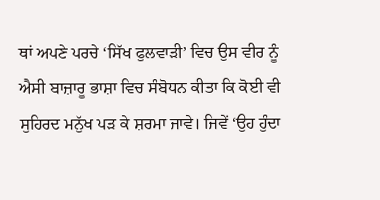ਥਾਂ ਅਪਣੇ ਪਰਚੇ ‘ਸਿੱਖ ਫੁਲਵਾੜੀ’ ਵਿਚ ਉਸ ਵੀਰ ਨੂੰ ਐਸੀ ਬਾਜ਼ਾਰੂ ਭਾਸ਼ਾ ਵਿਚ ਸੰਬੋਧਨ ਕੀਤਾ ਕਿ ਕੋਈ ਵੀ ਸੁਹਿਰਦ ਮਨੁੱਖ ਪੜ ਕੇ ਸ਼ਰਮਾ ਜਾਵੇ। ਜਿਵੇਂ ‘ਉਹ ਹੁੰਦਾ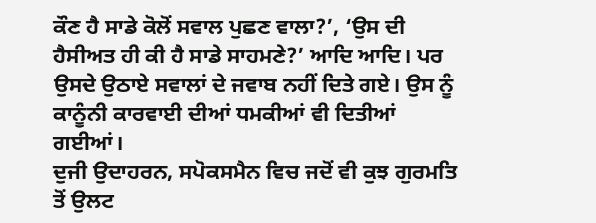ਕੌਣ ਹੈ ਸਾਡੇ ਕੋਲੋਂ ਸਵਾਲ ਪੁਛਣ ਵਾਲਾ?’, ‘ਉਸ ਦੀ ਹੈਸੀਅਤ ਹੀ ਕੀ ਹੈ ਸਾਡੇ ਸਾਹਮਣੇ?’ ਆਦਿ ਆਦਿ। ਪਰ ਉਸਦੇ ਉਠਾਏ ਸਵਾਲਾਂ ਦੇ ਜਵਾਬ ਨਹੀਂ ਦਿਤੇ ਗਏ। ਉਸ ਨੂੰ ਕਾਨੂੰਨੀ ਕਾਰਵਾਈ ਦੀਆਂ ਧਮਕੀਆਂ ਵੀ ਦਿਤੀਆਂ ਗਈਆਂ।
ਦੁਜੀ ਉਦਾਹਰਨ, ਸਪੋਕਸਮੈਨ ਵਿਚ ਜਦੋਂ ਵੀ ਕੁਝ ਗੁਰਮਤਿ ਤੋਂ ਉਲਟ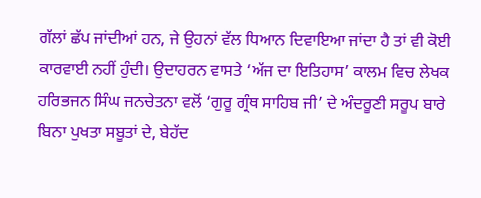ਗੱਲਾਂ ਛੱਪ ਜਾਂਦੀਆਂ ਹਨ, ਜੇ ਉਹਨਾਂ ਵੱਲ ਧਿਆਨ ਦਿਵਾਇਆ ਜਾਂਦਾ ਹੈ ਤਾਂ ਵੀ ਕੋਈ ਕਾਰਵਾਈ ਨਹੀਂ ਹੁੰਦੀ। ਉਦਾਹਰਨ ਵਾਸਤੇ ‘ਅੱਜ ਦਾ ਇਤਿਹਾਸ’ ਕਾਲਮ ਵਿਚ ਲੇਖਕ ਹਰਿਭਜਨ ਸਿੰਘ ਜਨਚੇਤਨਾ ਵਲੋਂ ‘ਗੁਰੂ ਗ੍ਰੰਥ ਸਾਹਿਬ ਜੀ’ ਦੇ ਅੰਦਰੂਣੀ ਸਰੂਪ ਬਾਰੇ ਬਿਨਾ ਪੁਖਤਾ ਸਬੂਤਾਂ ਦੇ, ਬੇਹੱਦ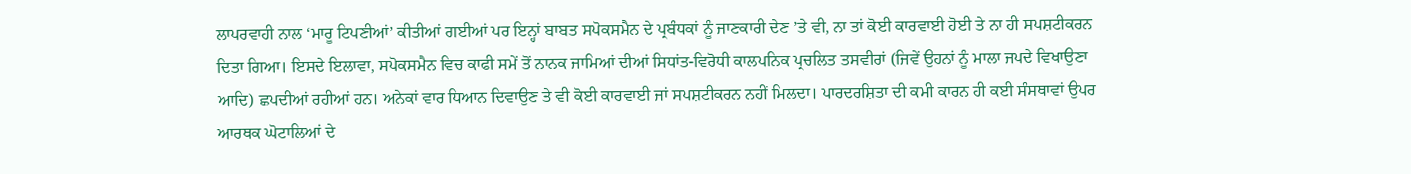ਲਾਪਰਵਾਹੀ ਨਾਲ ‘ਮਾਰੂ ਟਿਪਣੀਆਂ’ ਕੀਤੀਆਂ ਗਈਆਂ ਪਰ ਇਨ੍ਹਾਂ ਬਾਬਤ ਸਪੋਕਸਮੈਨ ਦੇ ਪ੍ਰਬੰਧਕਾਂ ਨੂੰ ਜਾਣਕਾਰੀ ਦੇਣ ’ਤੇ ਵੀ, ਨਾ ਤਾਂ ਕੋਈ ਕਾਰਵਾਈ ਹੋਈ ਤੇ ਨਾ ਹੀ ਸਪਸ਼ਟੀਕਰਨ ਦਿਤਾ ਗਿਆ। ਇਸਦੇ ਇਲਾਵਾ, ਸਪੋਕਸਮੈਨ ਵਿਚ ਕਾਫੀ ਸਮੇਂ ਤੋਂ ਨਾਨਕ ਜਾਮਿਆਂ ਦੀਆਂ ਸਿਧਾਂਤ-ਵਿਰੋਧੀ ਕਾਲਪਨਿਕ ਪ੍ਰਚਲਿਤ ਤਸਵੀਰਾਂ (ਜਿਵੇਂ ਉਹਨਾਂ ਨੂੰ ਮਾਲਾ ਜਪਦੇ ਵਿਖਾਉਣਾ ਆਦਿ) ਛਪਦੀਆਂ ਰਹੀਆਂ ਹਨ। ਅਨੇਕਾਂ ਵਾਰ ਧਿਆਨ ਦਿਵਾਉਣ ਤੇ ਵੀ ਕੋਈ ਕਾਰਵਾਈ ਜਾਂ ਸਪਸ਼ਟੀਕਰਨ ਨਹੀਂ ਮਿਲਦਾ। ਪਾਰਦਰਸ਼ਿਤਾ ਦੀ ਕਮੀ ਕਾਰਨ ਹੀ ਕਈ ਸੰਸਥਾਵਾਂ ਉਪਰ ਆਰਥਕ ਘੋਟਾਲਿਆਂ ਦੇ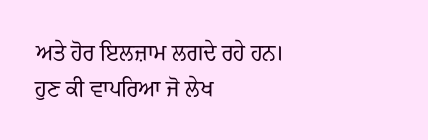ਅਤੇ ਹੋਰ ਇਲਜ਼ਾਮ ਲਗਦੇ ਰਹੇ ਹਨ।
ਹੁਣ ਕੀ ਵਾਪਰਿਆ ਜੋ ਲੇਖ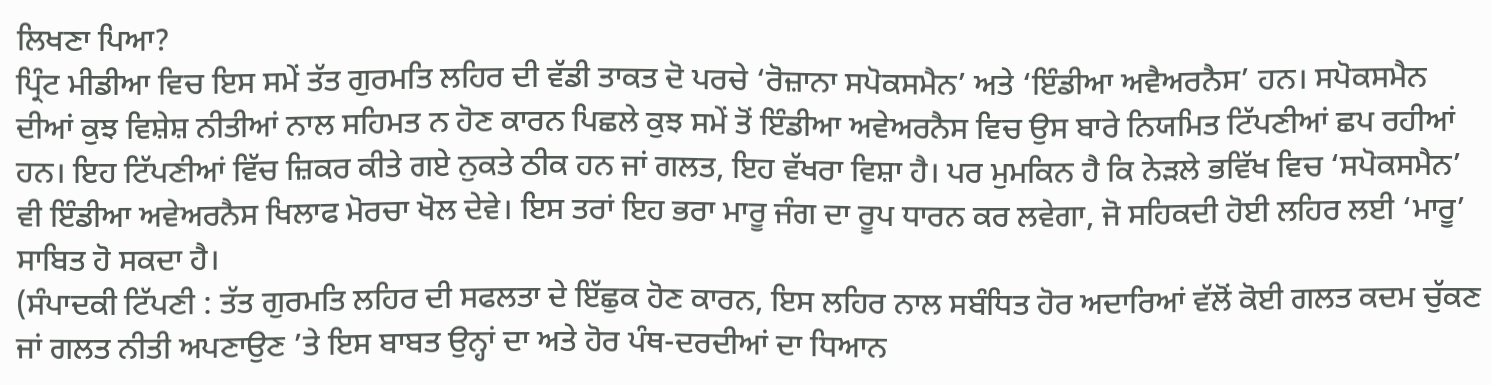ਲਿਖਣਾ ਪਿਆ?
ਪ੍ਰਿੰਟ ਮੀਡੀਆ ਵਿਚ ਇਸ ਸਮੇਂ ਤੱਤ ਗੁਰਮਤਿ ਲਹਿਰ ਦੀ ਵੱਡੀ ਤਾਕਤ ਦੋ ਪਰਚੇ ‘ਰੋਜ਼ਾਨਾ ਸਪੋਕਸਮੈਨ’ ਅਤੇ ‘ਇੰਡੀਆ ਅਵੈਅਰਨੈਸ’ ਹਨ। ਸਪੋਕਸਮੈਨ ਦੀਆਂ ਕੁਝ ਵਿਸ਼ੇਸ਼ ਨੀਤੀਆਂ ਨਾਲ ਸਹਿਮਤ ਨ ਹੋਣ ਕਾਰਨ ਪਿਛਲੇ ਕੁਝ ਸਮੇਂ ਤੋਂ ਇੰਡੀਆ ਅਵੇਅਰਨੈਸ ਵਿਚ ਉਸ ਬਾਰੇ ਨਿਯਮਿਤ ਟਿੱਪਣੀਆਂ ਛਪ ਰਹੀਆਂ ਹਨ। ਇਹ ਟਿੱਪਣੀਆਂ ਵਿੱਚ ਜ਼ਿਕਰ ਕੀਤੇ ਗਏ ਨੁਕਤੇ ਠੀਕ ਹਨ ਜਾਂ ਗਲਤ, ਇਹ ਵੱਖਰਾ ਵਿਸ਼ਾ ਹੈ। ਪਰ ਮੁਮਕਿਨ ਹੈ ਕਿ ਨੇੜਲੇ ਭਵਿੱਖ ਵਿਚ ‘ਸਪੋਕਸਮੈਨ’ ਵੀ ਇੰਡੀਆ ਅਵੇਅਰਨੈਸ ਖਿਲਾਫ ਮੋਰਚਾ ਖੋਲ ਦੇਵੇ। ਇਸ ਤਰਾਂ ਇਹ ਭਰਾ ਮਾਰੂ ਜੰਗ ਦਾ ਰੂਪ ਧਾਰਨ ਕਰ ਲਵੇਗਾ, ਜੋ ਸਹਿਕਦੀ ਹੋਈ ਲਹਿਰ ਲਈ ‘ਮਾਰੂ’ ਸਾਬਿਤ ਹੋ ਸਕਦਾ ਹੈ।
(ਸੰਪਾਦਕੀ ਟਿੱਪਣੀ : ਤੱਤ ਗੁਰਮਤਿ ਲਹਿਰ ਦੀ ਸਫਲਤਾ ਦੇ ਇੱਛੁਕ ਹੋਣ ਕਾਰਨ, ਇਸ ਲਹਿਰ ਨਾਲ ਸਬੰਧਿਤ ਹੋਰ ਅਦਾਰਿਆਂ ਵੱਲੋਂ ਕੋਈ ਗਲਤ ਕਦਮ ਚੁੱਕਣ ਜਾਂ ਗਲਤ ਨੀਤੀ ਅਪਣਾਉਣ ’ਤੇ ਇਸ ਬਾਬਤ ਉਨ੍ਹਾਂ ਦਾ ਅਤੇ ਹੋਰ ਪੰਥ-ਦਰਦੀਆਂ ਦਾ ਧਿਆਨ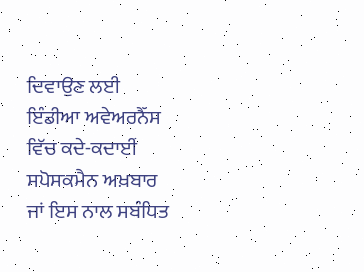ਦਿਵਾਉਣ ਲਈ ਇੰਡੀਆ ਅਵੇਅਰਨੈੱਸ ਵਿੱਚ ਕਦੇ-ਕਦਾਈਂ ਸਪੋਸਕਮੈਨ ਅਖ਼ਬਾਰ ਜਾਂ ਇਸ ਨਾਲ ਸਬੰਧਿਤ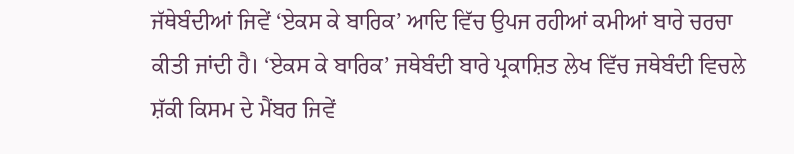ਜੱਥੇਬੰਦੀਆਂ ਜਿਵੇਂ ‘ਏਕਸ ਕੇ ਬਾਰਿਕ’ ਆਦਿ ਵਿੱਚ ਉਪਜ ਰਹੀਆਂ ਕਮੀਆਂ ਬਾਰੇ ਚਰਚਾ ਕੀਤੀ ਜਾਂਦੀ ਹੈ। ‘ਏਕਸ ਕੇ ਬਾਰਿਕ’ ਜਥੇਬੰਦੀ ਬਾਰੇ ਪ੍ਰਕਾਸ਼ਿਤ ਲੇਖ ਵਿੱਚ ਜਥੇਬੰਦੀ ਵਿਚਲੇ ਸ਼ੱਕੀ ਕਿਸਮ ਦੇ ਮੈਂਬਰ ਜਿਵੇਂ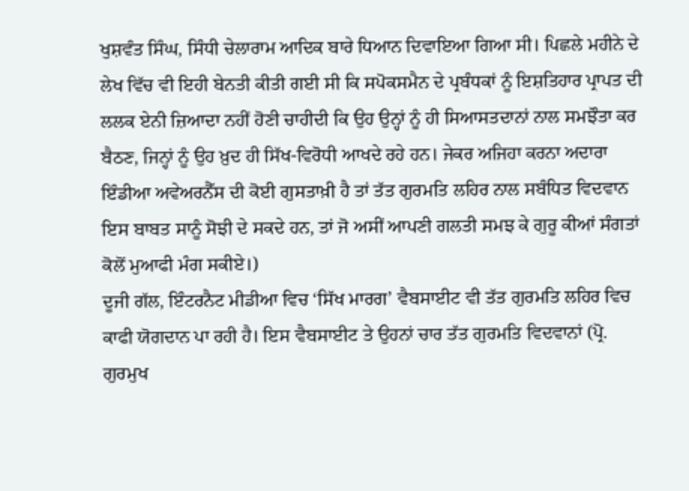ਖੁਸ਼ਵੰਤ ਸਿੰਘ, ਸਿੰਧੀ ਚੇਲਾਰਾਮ ਆਦਿਕ ਬਾਰੇ ਧਿਆਨ ਦਿਵਾਇਆ ਗਿਆ ਸੀ। ਪਿਛਲੇ ਮਹੀਨੇ ਦੇ ਲੇਖ ਵਿੱਚ ਵੀ ਇਹੀ ਬੇਨਤੀ ਕੀਤੀ ਗਈ ਸੀ ਕਿ ਸਪੋਕਸਮੈਨ ਦੇ ਪ੍ਰਬੰਧਕਾਂ ਨੂੰ ਇਸ਼ਤਿਹਾਰ ਪ੍ਰਾਪਤ ਦੀ ਲਲਕ ਏਨੀ ਜ਼ਿਆਦਾ ਨਹੀਂ ਹੋਣੀ ਚਾਹੀਦੀ ਕਿ ਉਹ ਉਨ੍ਹਾਂ ਨੂੰ ਹੀ ਸਿਆਸਤਦਾਨਾਂ ਨਾਲ ਸਮਝੌਤਾ ਕਰ ਬੈਠਣ, ਜਿਨ੍ਹਾਂ ਨੂੰ ਉਹ ਖ਼ੁਦ ਹੀ ਸਿੱਖ-ਵਿਰੋਧੀ ਆਖਦੇ ਰਹੇ ਹਨ। ਜੇਕਰ ਅਜਿਹਾ ਕਰਨਾ ਅਦਾਰਾ ਇੰਡੀਆ ਅਵੇਅਰਨੈੱਸ ਦੀ ਕੋਈ ਗੁਸਤਾਖ਼ੀ ਹੈ ਤਾਂ ਤੱਤ ਗੁਰਮਤਿ ਲਹਿਰ ਨਾਲ ਸਬੰਧਿਤ ਵਿਦਵਾਨ ਇਸ ਬਾਬਤ ਸਾਨੂੰ ਸੋਝੀ ਦੇ ਸਕਦੇ ਹਨ, ਤਾਂ ਜੋ ਅਸੀਂ ਆਪਣੀ ਗਲਤੀ ਸਮਝ ਕੇ ਗੁਰੂ ਕੀਆਂ ਸੰਗਤਾਂ ਕੋਲੋਂ ਮੁਆਫੀ ਮੰਗ ਸਕੀਏ।)
ਦੂਜੀ ਗੱਲ, ਇੰਟਰਨੈਟ ਮੀਡੀਆ ਵਿਚ ‘ਸਿੱਖ ਮਾਰਗ’ ਵੈਬਸਾਈਟ ਵੀ ਤੱਤ ਗੁਰਮਤਿ ਲਹਿਰ ਵਿਚ ਕਾਫੀ ਯੋਗਦਾਨ ਪਾ ਰਹੀ ਹੈ। ਇਸ ਵੈਬਸਾਈਟ ਤੇ ਉਹਨਾਂ ਚਾਰ ਤੱਤ ਗੁਰਮਤਿ ਵਿਦਵਾਨਾਂ (ਪ੍ਰੋ. ਗੁਰਮੁਖ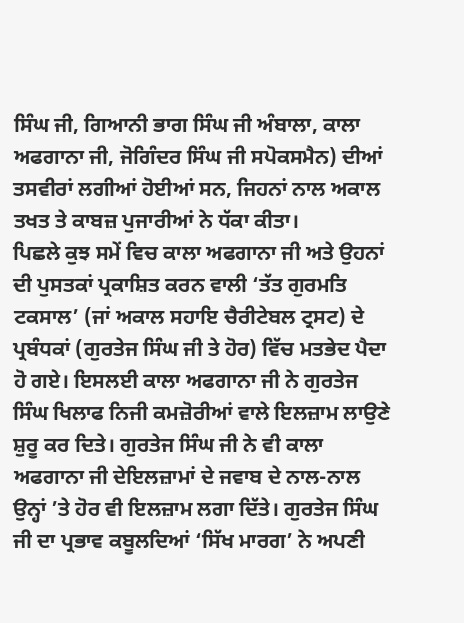ਸਿੰਘ ਜੀ, ਗਿਆਨੀ ਭਾਗ ਸਿੰਘ ਜੀ ਅੰਬਾਲਾ, ਕਾਲਾ ਅਫਗਾਨਾ ਜੀ, ਜੋਗਿੰਦਰ ਸਿੰਘ ਜੀ ਸਪੋਕਸਮੈਨ) ਦੀਆਂ ਤਸਵੀਰਾਂ ਲਗੀਆਂ ਹੋਈਆਂ ਸਨ, ਜਿਹਨਾਂ ਨਾਲ ਅਕਾਲ ਤਖਤ ਤੇ ਕਾਬਜ਼ ਪੁਜਾਰੀਆਂ ਨੇ ਧੱਕਾ ਕੀਤਾ।
ਪਿਛਲੇ ਕੁਝ ਸਮੇਂ ਵਿਚ ਕਾਲਾ ਅਫਗਾਨਾ ਜੀ ਅਤੇ ਉਹਨਾਂ ਦੀ ਪੁਸਤਕਾਂ ਪ੍ਰਕਾਸ਼ਿਤ ਕਰਨ ਵਾਲੀ ‘ਤੱਤ ਗੁਰਮਤਿ ਟਕਸਾਲ’ (ਜਾਂ ਅਕਾਲ ਸਹਾਇ ਚੈਰੀਟੇਬਲ ਟ੍ਰਸਟ) ਦੇ ਪ੍ਰਬੰਧਕਾਂ (ਗੁਰਤੇਜ ਸਿੰਘ ਜੀ ਤੇ ਹੋਰ) ਵਿੱਚ ਮਤਭੇਦ ਪੈਦਾ ਹੋ ਗਏ। ਇਸਲਈ ਕਾਲਾ ਅਫਗਾਨਾ ਜੀ ਨੇ ਗੁਰਤੇਜ ਸਿੰਘ ਖਿਲਾਫ ਨਿਜੀ ਕਮਜ਼ੋਰੀਆਂ ਵਾਲੇ ਇਲਜ਼ਾਮ ਲਾਉਣੇ ਸ਼ੁਰੂ ਕਰ ਦਿਤੇ। ਗੁਰਤੇਜ ਸਿੰਘ ਜੀ ਨੇ ਵੀ ਕਾਲਾ ਅਫਗਾਨਾ ਜੀ ਦੇਇਲਜ਼ਾਮਾਂ ਦੇ ਜਵਾਬ ਦੇ ਨਾਲ-ਨਾਲ ਉਨ੍ਹਾਂ ’ਤੇ ਹੋਰ ਵੀ ਇਲਜ਼ਾਮ ਲਗਾ ਦਿੱਤੇ। ਗੁਰਤੇਜ ਸਿੰਘ ਜੀ ਦਾ ਪ੍ਰਭਾਵ ਕਬੂਲਦਿਆਂ ‘ਸਿੱਖ ਮਾਰਗ’ ਨੇ ਅਪਣੀ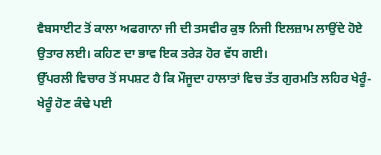ਵੈਬਸਾਈਟ ਤੋਂ ਕਾਲਾ ਅਫਗਾਨਾ ਜੀ ਦੀ ਤਸਵੀਰ ਕੁਝ ਨਿਜੀ ਇਲਜ਼ਾਮ ਲਾਉਂਦੇ ਹੋਏ ਉਤਾਰ ਲਈ। ਕਹਿਣ ਦਾ ਭਾਵ ਇਕ ਤਰੇੜ ਹੋਰ ਵੱਧ ਗਈ।
ਉੱਪਰਲੀ ਵਿਚਾਰ ਤੋਂ ਸਪਸ਼ਟ ਹੈ ਕਿ ਮੌਜੂਦਾ ਹਾਲਾਤਾਂ ਵਿਚ ਤੱਤ ਗੁਰਮਤਿ ਲਹਿਰ ਖੇਰੂੰ-ਖੇਰੂੰ ਹੋਣ ਕੰਢੇ ਪਈ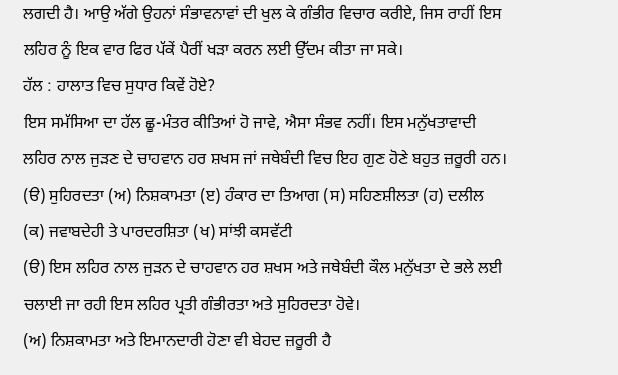ਲਗਦੀ ਹੈ। ਆਉ ਅੱਗੇ ਉਹਨਾਂ ਸੰਭਾਵਨਾਵਾਂ ਦੀ ਖੁਲ ਕੇ ਗੰਭੀਰ ਵਿਚਾਰ ਕਰੀਏ, ਜਿਸ ਰਾਹੀਂ ਇਸ ਲਹਿਰ ਨੂੰ ਇਕ ਵਾਰ ਫਿਰ ਪੱਕੇਂ ਪੈਰੀਂ ਖੜਾ ਕਰਨ ਲਈ ਉੱਦਮ ਕੀਤਾ ਜਾ ਸਕੇ।
ਹੱਲ : ਹਾਲਾਤ ਵਿਚ ਸੁਧਾਰ ਕਿਵੇਂ ਹੋਏ?
ਇਸ ਸਮੱਸਿਆ ਦਾ ਹੱਲ ਛੂ-ਮੰਤਰ ਕੀਤਿਆਂ ਹੋ ਜਾਵੇ, ਐਸਾ ਸੰਭਵ ਨਹੀਂ। ਇਸ ਮਨੁੱਖਤਾਵਾਦੀ ਲਹਿਰ ਨਾਲ ਜੁੜਣ ਦੇ ਚਾਹਵਾਨ ਹਰ ਸ਼ਖਸ ਜਾਂ ਜਥੇਬੰਦੀ ਵਿਚ ਇਹ ਗੁਣ ਹੋਣੇ ਬਹੁਤ ਜ਼ਰੂਰੀ ਹਨ।
(ੳ) ਸੁਹਿਰਦਤਾ (ਅ) ਨਿਸ਼ਕਾਮਤਾ (ੲ) ਹੰਕਾਰ ਦਾ ਤਿਆਗ (ਸ) ਸਹਿਣਸ਼ੀਲਤਾ (ਹ) ਦਲੀਲ (ਕ) ਜਵਾਬਦੇਹੀ ਤੇ ਪਾਰਦਰਸ਼ਿਤਾ (ਖ) ਸਾਂਝੀ ਕਸਵੱਟੀ
(ੳ) ਇਸ ਲਹਿਰ ਨਾਲ ਜੁੜਨ ਦੇ ਚਾਹਵਾਨ ਹਰ ਸ਼ਖਸ ਅਤੇ ਜਥੇਬੰਦੀ ਕੌਲ ਮਨੁੱਖਤਾ ਦੇ ਭਲੇ ਲਈ ਚਲਾਈ ਜਾ ਰਹੀ ਇਸ ਲਹਿਰ ਪ੍ਰਤੀ ਗੰਭੀਰਤਾ ਅਤੇ ਸੁਹਿਰਦਤਾ ਹੋਵੇ।
(ਅ) ਨਿਸ਼ਕਾਮਤਾ ਅਤੇ ਇਮਾਨਦਾਰੀ ਹੋਣਾ ਵੀ ਬੇਹਦ ਜ਼ਰੂਰੀ ਹੈ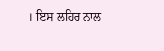। ਇਸ ਲਹਿਰ ਨਾਲ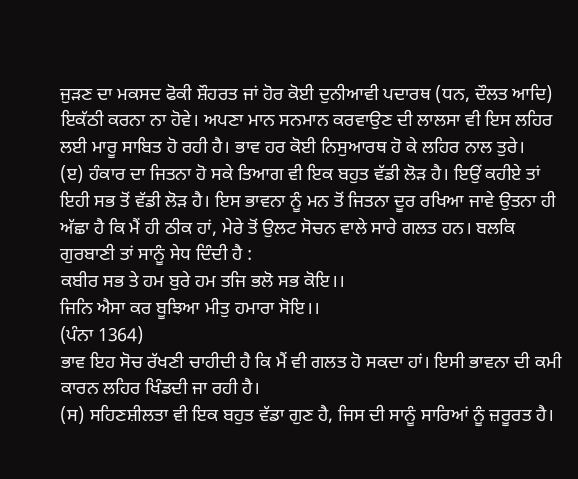ਜੁੜਣ ਦਾ ਮਕਸਦ ਫੋਕੀ ਸ਼ੌਹਰਤ ਜਾਂ ਹੋਰ ਕੋਈ ਦੁਨੀਆਵੀ ਪਦਾਰਥ (ਧਨ, ਦੌਲਤ ਆਦਿ) ਇਕੱਠੀ ਕਰਨਾ ਨਾ ਹੋਵੇ। ਅਪਣਾ ਮਾਨ ਸਨਮਾਨ ਕਰਵਾਉਣ ਦੀ ਲਾਲਸਾ ਵੀ ਇਸ ਲਹਿਰ ਲਈ ਮਾਰੂ ਸਾਬਿਤ ਹੋ ਰਹੀ ਹੈ। ਭਾਵ ਹਰ ਕੋਈ ਨਿਸੁਆਰਥ ਹੋ ਕੇ ਲਹਿਰ ਨਾਲ ਤੁਰੇ।
(ੲ) ਹੰਕਾਰ ਦਾ ਜਿਤਨਾ ਹੋ ਸਕੇ ਤਿਆਗ ਵੀ ਇਕ ਬਹੁਤ ਵੱਡੀ ਲੋੜ ਹੈ। ਇਉਂ ਕਹੀਏ ਤਾਂ ਇਹੀ ਸਭ ਤੋਂ ਵੱਡੀ ਲੋੜ ਹੈ। ਇਸ ਭਾਵਨਾ ਨੂੰ ਮਨ ਤੋਂ ਜਿਤਨਾ ਦੂਰ ਰਖਿਆ ਜਾਵੇ ਉਤਨਾ ਹੀ ਅੱਛਾ ਹੈ ਕਿ ਮੈਂ ਹੀ ਠੀਕ ਹਾਂ, ਮੇਰੇ ਤੋਂ ਉਲਟ ਸੋਚਨ ਵਾਲੇ ਸਾਰੇ ਗਲਤ ਹਨ। ਬਲਕਿ ਗੁਰਬਾਣੀ ਤਾਂ ਸਾਨੂੰ ਸੇਧ ਦਿੰਦੀ ਹੈ :
ਕਬੀਰ ਸਭ ਤੇ ਹਮ ਬੁਰੇ ਹਮ ਤਜਿ ਭਲੋ ਸਭ ਕੋਇ।।
ਜਿਨਿ ਐਸਾ ਕਰ ਬੂਝਿਆ ਮੀਤੁ ਹਮਾਰਾ ਸੋਇ।।
(ਪੰਨਾ 1364)
ਭਾਵ ਇਹ ਸੋਚ ਰੱਖਣੀ ਚਾਹੀਦੀ ਹੈ ਕਿ ਮੈਂ ਵੀ ਗਲਤ ਹੋ ਸਕਦਾ ਹਾਂ। ਇਸੀ ਭਾਵਨਾ ਦੀ ਕਮੀ ਕਾਰਨ ਲਹਿਰ ਖਿੰਡਦੀ ਜਾ ਰਹੀ ਹੈ।
(ਸ) ਸਹਿਣਸ਼ੀਲਤਾ ਵੀ ਇਕ ਬਹੁਤ ਵੱਡਾ ਗੁਣ ਹੈ, ਜਿਸ ਦੀ ਸਾਨੂੰ ਸਾਰਿਆਂ ਨੂੰ ਜ਼ਰੂਰਤ ਹੈ।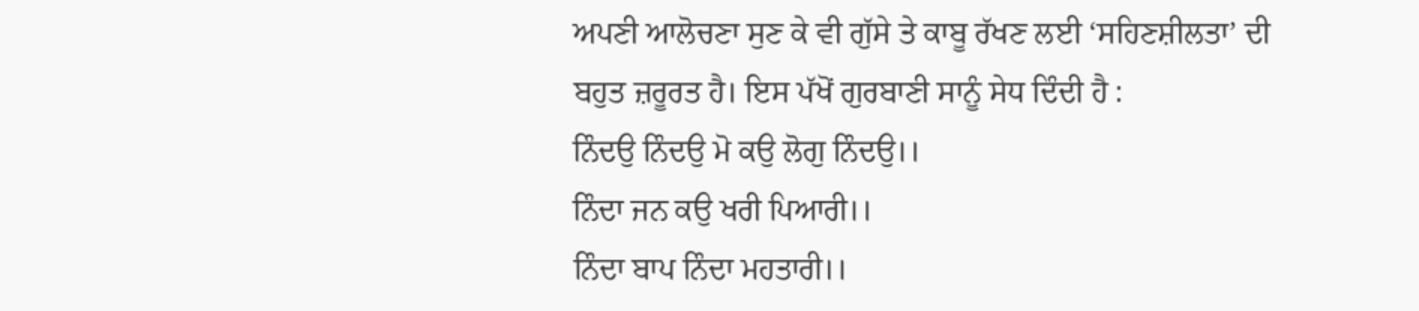ਅਪਣੀ ਆਲੋਚਣਾ ਸੁਣ ਕੇ ਵੀ ਗੁੱਸੇ ਤੇ ਕਾਬੂ ਰੱਖਣ ਲਈ ‘ਸਹਿਣਸ਼ੀਲਤਾ’ ਦੀ ਬਹੁਤ ਜ਼ਰੂਰਤ ਹੈ। ਇਸ ਪੱਖੋਂ ਗੁਰਬਾਣੀ ਸਾਨੂੰ ਸੇਧ ਦਿੰਦੀ ਹੈ :
ਨਿੰਦਉ ਨਿੰਦਉ ਮੋ ਕਉ ਲੋਗੁ ਨਿੰਦਉ।।
ਨਿੰਦਾ ਜਨ ਕਉ ਖਰੀ ਪਿਆਰੀ।।
ਨਿੰਦਾ ਬਾਪ ਨਿੰਦਾ ਮਹਤਾਰੀ।।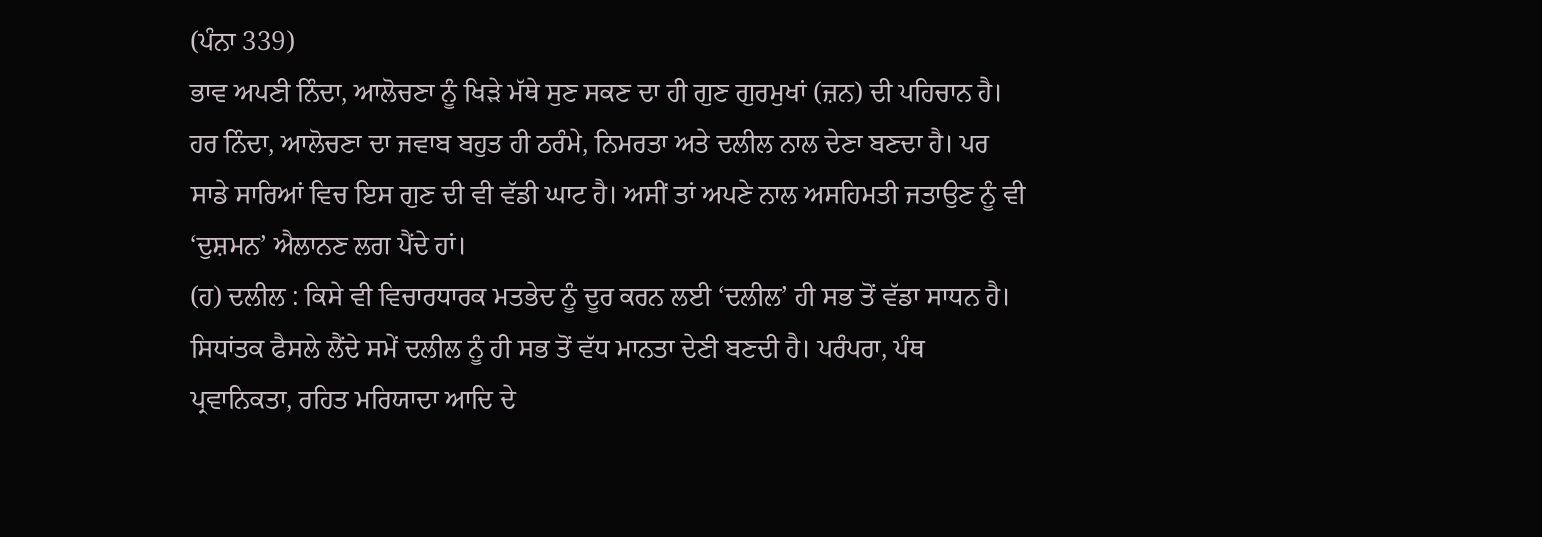(ਪੰਨਾ 339)
ਭਾਵ ਅਪਣੀ ਨਿੰਦਾ, ਆਲੋਚਣਾ ਨੂੰ ਖਿੜੇ ਮੱਥੇ ਸੁਣ ਸਕਣ ਦਾ ਹੀ ਗੁਣ ਗੁਰਮੁਖਾਂ (ਜ਼ਨ) ਦੀ ਪਹਿਚਾਨ ਹੈ। ਹਰ ਨਿੰਦਾ, ਆਲੋਚਣਾ ਦਾ ਜਵਾਬ ਬਹੁਤ ਹੀ ਠਰੰਮੇ, ਨਿਮਰਤਾ ਅਤੇ ਦਲੀਲ ਨਾਲ ਦੇਣਾ ਬਣਦਾ ਹੈ। ਪਰ ਸਾਡੇ ਸਾਰਿਆਂ ਵਿਚ ਇਸ ਗੁਣ ਦੀ ਵੀ ਵੱਡੀ ਘਾਟ ਹੈ। ਅਸੀਂ ਤਾਂ ਅਪਣੇ ਨਾਲ ਅਸਹਿਮਤੀ ਜਤਾਉਣ ਨੂੰ ਵੀ ‘ਦੁਸ਼ਮਨ’ ਐਲਾਨਣ ਲਗ ਪੈਂਦੇ ਹਾਂ।
(ਹ) ਦਲੀਲ : ਕਿਸੇ ਵੀ ਵਿਚਾਰਧਾਰਕ ਮਤਭੇਦ ਨੂੰ ਦੂਰ ਕਰਨ ਲਈ ‘ਦਲੀਲ’ ਹੀ ਸਭ ਤੋਂ ਵੱਡਾ ਸਾਧਨ ਹੈ। ਸਿਧਾਂਤਕ ਫੈਸਲੇ ਲੈਂਦੇ ਸਮੇਂ ਦਲੀਲ ਨੂੰ ਹੀ ਸਭ ਤੋਂ ਵੱਧ ਮਾਨਤਾ ਦੇਣੀ ਬਣਦੀ ਹੈ। ਪਰੰਪਰਾ, ਪੰਥ ਪ੍ਰਵਾਨਿਕਤਾ, ਰਹਿਤ ਮਰਿਯਾਦਾ ਆਦਿ ਦੇ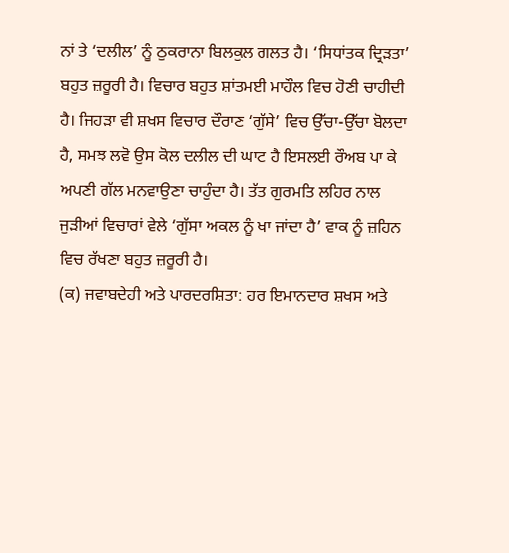ਨਾਂ ਤੇ ‘ਦਲੀਲ’ ਨੂੰ ਠੁਕਰਾਨਾ ਬਿਲਕੁਲ ਗਲਤ ਹੈ। ‘ਸਿਧਾਂਤਕ ਦ੍ਰਿੜਤਾ’ ਬਹੁਤ ਜ਼ਰੂਰੀ ਹੈ। ਵਿਚਾਰ ਬਹੁਤ ਸ਼ਾਂਤਮਈ ਮਾਹੌਲ ਵਿਚ ਹੋਣੀ ਚਾਹੀਦੀ ਹੈ। ਜਿਹੜਾ ਵੀ ਸ਼ਖਸ ਵਿਚਾਰ ਦੌਰਾਣ ‘ਗੁੱਸੇ’ ਵਿਚ ਉੱਚਾ-ਉੱਚਾ ਬੋਲਦਾ ਹੈ, ਸਮਝ ਲਵੋ ਉਸ ਕੋਲ ਦਲੀਲ ਦੀ ਘਾਟ ਹੈ ਇਸਲਈ ਰੌਅਬ ਪਾ ਕੇ ਅਪਣੀ ਗੱਲ ਮਨਵਾਉਣਾ ਚਾਹੁੰਦਾ ਹੈ। ਤੱਤ ਗੁਰਮਤਿ ਲਹਿਰ ਨਾਲ ਜੁੜੀਆਂ ਵਿਚਾਰਾਂ ਵੇਲੇ ‘ਗੁੱਸਾ ਅਕਲ ਨੂੰ ਖਾ ਜਾਂਦਾ ਹੈ’ ਵਾਕ ਨੂੰ ਜ਼ਹਿਨ ਵਿਚ ਰੱਖਣਾ ਬਹੁਤ ਜ਼ਰੂਰੀ ਹੈ।
(ਕ) ਜਵਾਬਦੇਹੀ ਅਤੇ ਪਾਰਦਰਸ਼ਿਤਾ: ਹਰ ਇਮਾਨਦਾਰ ਸ਼ਖਸ ਅਤੇ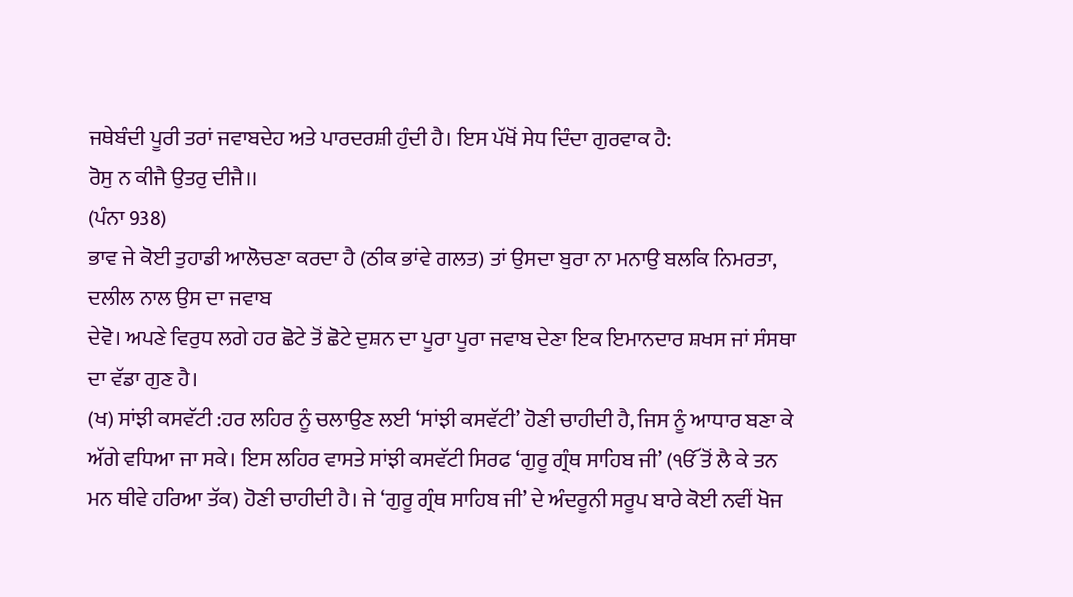ਜਥੇਬੰਦੀ ਪੂਰੀ ਤਰਾਂ ਜਵਾਬਦੇਹ ਅਤੇ ਪਾਰਦਰਸ਼ੀ ਹੁੰਦੀ ਹੈ। ਇਸ ਪੱਖੋਂ ਸੇਧ ਦਿੰਦਾ ਗੁਰਵਾਕ ਹੈ:
ਰੋਸੁ ਨ ਕੀਜੈ ਉਤਰੁ ਦੀਜੈ।।
(ਪੰਨਾ 938)
ਭਾਵ ਜੇ ਕੋਈ ਤੁਹਾਡੀ ਆਲੋਚਣਾ ਕਰਦਾ ਹੈ (ਠੀਕ ਭਾਂਵੇ ਗਲਤ) ਤਾਂ ਉਸਦਾ ਬੁਰਾ ਨਾ ਮਨਾਉ ਬਲਕਿ ਨਿਮਰਤਾ, ਦਲੀਲ ਨਾਲ ਉਸ ਦਾ ਜਵਾਬ
ਦੇਵੋ। ਅਪਣੇ ਵਿਰੁਧ ਲਗੇ ਹਰ ਛੋਟੇ ਤੋਂ ਛੋਟੇ ਦੁਸ਼ਨ ਦਾ ਪੂਰਾ ਪੂਰਾ ਜਵਾਬ ਦੇਣਾ ਇਕ ਇਮਾਨਦਾਰ ਸ਼ਖਸ ਜਾਂ ਸੰਸਥਾ ਦਾ ਵੱਡਾ ਗੁਣ ਹੈ।
(ਖ) ਸਾਂਝੀ ਕਸਵੱਟੀ :ਹਰ ਲਹਿਰ ਨੂੰ ਚਲਾਉਣ ਲਈ ‘ਸਾਂਝੀ ਕਸਵੱਟੀ’ ਹੋਣੀ ਚਾਹੀਦੀ ਹੈ, ਜਿਸ ਨੂੰ ਆਧਾਰ ਬਣਾ ਕੇ ਅੱਗੇ ਵਧਿਆ ਜਾ ਸਕੇ। ਇਸ ਲਹਿਰ ਵਾਸਤੇ ਸਾਂਝੀ ਕਸਵੱਟੀ ਸਿਰਫ ‘ਗੁਰੂ ਗ੍ਰੰਥ ਸਾਹਿਬ ਜੀ’ (ੴ ਤੋਂ ਲੈ ਕੇ ਤਨ ਮਨ ਥੀਵੇ ਹਰਿਆ ਤੱਕ) ਹੋਣੀ ਚਾਹੀਦੀ ਹੈ। ਜੇ ‘ਗੁਰੂ ਗ੍ਰੰਥ ਸਾਹਿਬ ਜੀ’ ਦੇ ਅੰਦਰੂਨੀ ਸਰੂਪ ਬਾਰੇ ਕੋਈ ਨਵੀਂ ਖੋਜ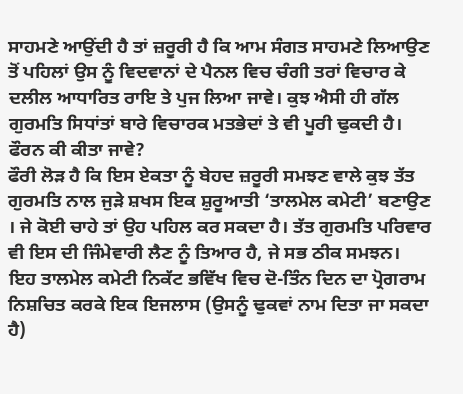ਸਾਹਮਣੇ ਆਉਂਦੀ ਹੈ ਤਾਂ ਜ਼ਰੂਰੀ ਹੈ ਕਿ ਆਮ ਸੰਗਤ ਸਾਹਮਣੇ ਲਿਆਉਣ ਤੋਂ ਪਹਿਲਾਂ ਉਸ ਨੂੰ ਵਿਦਵਾਨਾਂ ਦੇ ਪੈਨਲ ਵਿਚ ਚੰਗੀ ਤਰਾਂ ਵਿਚਾਰ ਕੇ ਦਲੀਲ ਆਧਾਰਿਤ ਰਾਇ ਤੇ ਪੁਜ ਲਿਆ ਜਾਵੇ। ਕੁਝ ਐਸੀ ਹੀ ਗੱਲ ਗੁਰਮਤਿ ਸਿਧਾਂਤਾਂ ਬਾਰੇ ਵਿਚਾਰਕ ਮਤਭੇਦਾਂ ਤੇ ਵੀ ਪੂਰੀ ਢੁਕਦੀ ਹੈ।
ਫੌਰਨ ਕੀ ਕੀਤਾ ਜਾਵੇ?
ਫੌਰੀ ਲੋੜ ਹੈ ਕਿ ਇਸ ਏਕਤਾ ਨੂੰ ਬੇਹਦ ਜ਼ਰੂਰੀ ਸਮਝਣ ਵਾਲੇ ਕੁਝ ਤੱਤ ਗੁਰਮਤਿ ਨਾਲ ਜੁੜੇ ਸ਼ਖਸ ਇਕ ਸ਼ੁਰੂਆਤੀ ‘ਤਾਲਮੇਲ ਕਮੇਟੀ’ ਬਣਾਉਣ । ਜੇ ਕੋਈ ਚਾਹੇ ਤਾਂ ਉਹ ਪਹਿਲ ਕਰ ਸਕਦਾ ਹੈ। ਤੱਤ ਗੁਰਮਤਿ ਪਰਿਵਾਰ ਵੀ ਇਸ ਦੀ ਜਿੰਮੇਵਾਰੀ ਲੈਣ ਨੂੰ ਤਿਆਰ ਹੈ, ਜੇ ਸਭ ਠੀਕ ਸਮਝਨ। ਇਹ ਤਾਲਮੇਲ ਕਮੇਟੀ ਨਿਕੱਟ ਭਵਿੱਖ ਵਿਚ ਦੋ-ਤਿੰਨ ਦਿਨ ਦਾ ਪ੍ਰੋਗਰਾਮ ਨਿਸ਼ਚਿਤ ਕਰਕੇ ਇਕ ਇਜਲਾਸ (ਉਸਨੂੰ ਢੁਕਵਾਂ ਨਾਮ ਦਿਤਾ ਜਾ ਸਕਦਾ ਹੈ)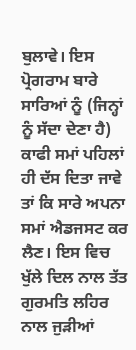ਬੁਲਾਵੇ। ਇਸ ਪ੍ਰੋਗਰਾਮ ਬਾਰੇ ਸਾਰਿਆਂ ਨੂੰ (ਜਿਨ੍ਹਾਂ ਨੂੰ ਸੱਦਾ ਦੇਣਾ ਹੈ) ਕਾਫੀ ਸਮਾਂ ਪਹਿਲਾਂ ਹੀ ਦੱਸ ਦਿਤਾ ਜਾਵੇ ਤਾਂ ਕਿ ਸਾਰੇ ਅਪਨਾ ਸਮਾਂ ਐਡਜਸਟ ਕਰ ਲੈਣ। ਇਸ ਵਿਚ ਖੁੱਲੇ ਦਿਲ ਨਾਲ ਤੱਤ ਗੁਰਮਤਿ ਲਹਿਰ ਨਾਲ ਜੁੜੀਆਂ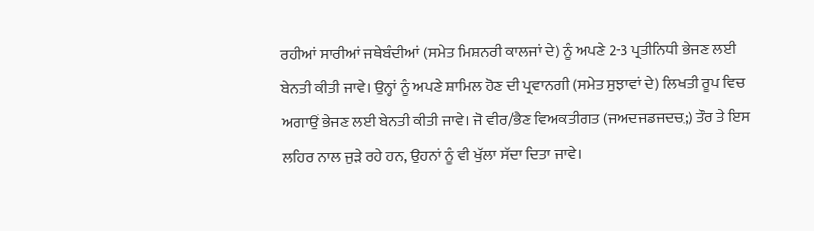ਰਹੀਆਂ ਸਾਰੀਆਂ ਜਥੇਬੰਦੀਆਂ (ਸਮੇਤ ਮਿਸ਼ਨਰੀ ਕਾਲਜਾਂ ਦੇ) ਨੂੰ ਅਪਣੇ 2-3 ਪ੍ਰਤੀਨਿਧੀ ਭੇਜਣ ਲਈ ਬੇਨਤੀ ਕੀਤੀ ਜਾਵੇ। ਉਨ੍ਹਾਂ ਨੂੰ ਅਪਣੇ ਸ਼ਾਮਿਲ ਹੋਣ ਦੀ ਪ੍ਰਵਾਨਗੀ (ਸਮੇਤ ਸੁਝਾਵਾਂ ਦੇ) ਲਿਖਤੀ ਰੂਪ ਵਿਚ ਅਗਾਉਂ ਭੇਜਣ ਲਈ ਬੇਨਤੀ ਕੀਤੀ ਜਾਵੇ। ਜੋ ਵੀਰ/ਭੈਣ ਵਿਅਕਤੀਗਤ (ਜਅਦਜਡਜਦਚ਼;) ਤੌਰ ਤੇ ਇਸ ਲਹਿਰ ਨਾਲ ਜੁੜੇ ਰਹੇ ਹਨ, ਉਹਨਾਂ ਨੂੰ ਵੀ ਖੁੱਲਾ ਸੱਦਾ ਦਿਤਾ ਜਾਵੇ।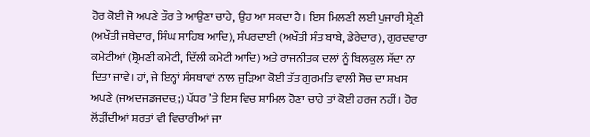ਹੋਰ ਕੋਈ ਜੋ ਅਪਣੇ ਤੌਰ ਤੇ ਆਉਣਾ ਚਾਹੇ, ਉਹ ਆ ਸਕਦਾ ਹੈ। ਇਸ ਮਿਲਣੀ ਲਈ ਪੁਜਾਰੀ ਸ਼੍ਰੇਣੀ (ਅਖੌਤੀ ਜਥੇਦਾਰ, ਸਿੰਘ ਸਾਹਿਬ ਆਦਿ), ਸੰਪਰਦਾਈ (ਅਖੌਤੀ ਸੰਤ ਬਾਬੇ, ਡੇਰੇਦਾਰ), ਗੁਰਦਵਾਰਾ ਕਮੇਟੀਆਂ (ਸ਼੍ਰੋਮਣੀ ਕਮੇਟੀ, ਦਿੱਲੀ ਕਮੇਟੀ ਆਦਿ) ਅਤੇ ਰਾਜਨੀਤਕ ਦਲਾਂ ਨੂੰ ਬਿਲਕੁਲ ਸੱਦਾ ਨਾ ਦਿਤਾ ਜਾਵੇ। ਹਾਂ, ਜੇ ਇਨ੍ਹਾਂ ਸੰਸਥਾਵਾਂ ਨਾਲ ਜੁੜਿਆ ਕੋਈ ਤੱਤ ਗੁਰਮਤਿ ਵਾਲੀ ਸੋਚ ਦਾ ਸ਼ਖਸ ਅਪਣੇ (ਜਅਦਜਡਜਦਚ਼;) ਪੱਧਰ ’ਤੇ ਇਸ ਵਿਚ ਸ਼ਾਮਿਲ ਹੋਣਾ ਚਾਹੇ ਤਾਂ ਕੋਈ ਹਰਜ ਨਹੀਂ। ਹੋਰ ਲੋਂੜੀਂਦੀਆਂ ਸ਼ਰਤਾਂ ਵੀ ਵਿਚਾਰੀਆਂ ਜਾ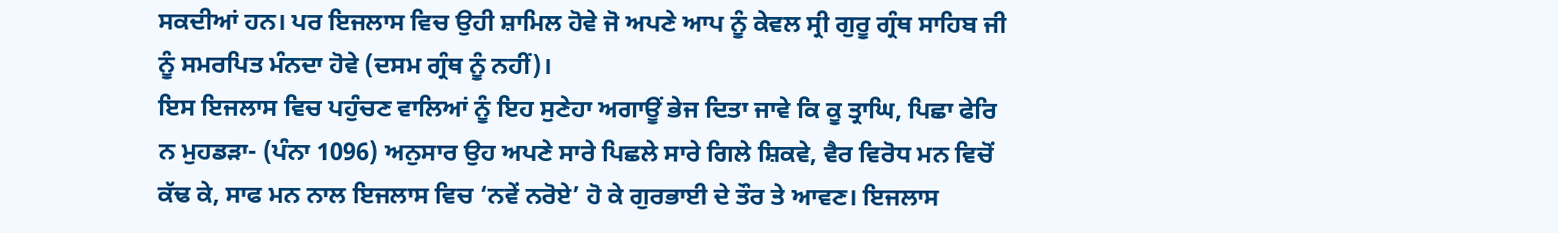ਸਕਦੀਆਂ ਹਨ। ਪਰ ਇਜਲਾਸ ਵਿਚ ਉਹੀ ਸ਼ਾਮਿਲ ਹੋਵੇ ਜੋ ਅਪਣੇ ਆਪ ਨੂੰ ਕੇਵਲ ਸ੍ਰੀ ਗੁਰੂ ਗ੍ਰੰਥ ਸਾਹਿਬ ਜੀ ਨੂੰ ਸਮਰਪਿਤ ਮੰਨਦਾ ਹੋਵੇ (ਦਸਮ ਗ੍ਰੰਥ ਨੂੰ ਨਹੀਂ)।
ਇਸ ਇਜਲਾਸ ਵਿਚ ਪਹੁੰਚਣ ਵਾਲਿਆਂ ਨੂੰ ਇਹ ਸੁਣੇਹਾ ਅਗਾਊਂ ਭੇਜ ਦਿਤਾ ਜਾਵੇ ਕਿ ਕੂ ਤ੍ਰਾਘਿ, ਪਿਛਾ ਫੇਰਿ ਨ ਮੁਹਡੜਾ- (ਪੰਨਾ 1096) ਅਨੁਸਾਰ ਉਹ ਅਪਣੇ ਸਾਰੇ ਪਿਛਲੇ ਸਾਰੇ ਗਿਲੇ ਸ਼ਿਕਵੇ, ਵੈਰ ਵਿਰੋਧ ਮਨ ਵਿਚੋਂ ਕੱਢ ਕੇ, ਸਾਫ ਮਨ ਨਾਲ ਇਜਲਾਸ ਵਿਚ ‘ਨਵੇਂ ਨਰੋਏ’ ਹੋ ਕੇ ਗੁਰਭਾਈ ਦੇ ਤੌਰ ਤੇ ਆਵਣ। ਇਜਲਾਸ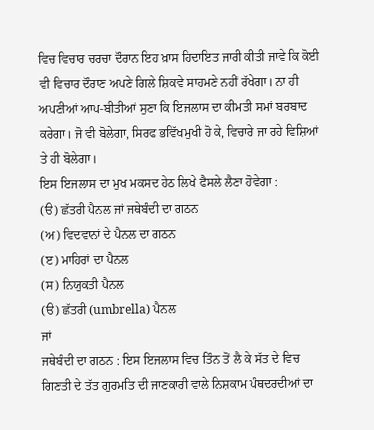ਵਿਚ ਵਿਚਾਰ ਚਰਚਾ ਦੌਰਾਨ ਇਹ ਖ਼ਾਸ ਹਿਦਾਇਤ ਜਾਰੀ ਕੀਤੀ ਜਾਵੇ ਕਿ ਕੋਈ ਵੀ ਵਿਚਾਰ ਦੌਰਾਣ ਅਪਣੇ ਗਿਲੇ ਸ਼ਿਕਵੇ ਸਾਹਮਣੇ ਨਹੀਂ ਰੱਖੇਗਾ। ਨਾ ਹੀ ਅਪਣੀਆਂ ਆਪ-ਬੀਤੀਆਂ ਸੁਣਾ ਕਿ ਇਜਲਾਸ ਦਾ ਕੀਮਤੀ ਸਮਾਂ ਬਰਬਾਦ ਕਰੇਗਾ। ਜੋ ਵੀ ਬੋਲੇਗਾ, ਸਿਰਫ ਭਵਿੱਖਮੁਖੀ ਹੋ ਕੇ, ਵਿਚਾਰੇ ਜਾ ਰਹੇ ਵਿਸ਼ਿਆਂ ਤੇ ਹੀ ਬੋਲੇਗਾ।
ਇਸ ਇਜਲਾਸ ਦਾ ਮੁਖ ਮਕਸਦ ਹੇਠ ਲਿਖੇ ਫੈਸਲੇ ਲੈਣਾ ਹੋਵੇਗਾ :
(ੳ) ਛੱਤਰੀ ਪੈਨਲ ਜਾਂ ਜਥੇਬੰਦੀ ਦਾ ਗਠਨ
(ਅ) ਵਿਦਵਾਨਾਂ ਦੇ ਪੈਨਲ ਦਾ ਗਠਨ
(ੲ) ਮਾਹਿਰਾਂ ਦਾ ਪੈਨਲ
(ਸ) ਨਿਯੁਕਤੀ ਪੈਨਲ
(ੳ) ਛੱਤਰੀ (umbrella) ਪੈਨਲ
ਜਾਂ
ਜਥੇਬੰਦੀ ਦਾ ਗਠਨ : ਇਸ ਇਜਲਾਸ ਵਿਚ ਤਿੰਨ ਤੋਂ ਲੈ ਕੇ ਸੱਤ ਦੇ ਵਿਚ ਗਿਣਤੀ ਦੇ ਤੱਤ ਗੁਰਮਤਿ ਦੀ ਜਾਣਕਾਰੀ ਵਾਲੇ ਨਿਸ਼ਕਾਮ ਪੰਥਦਰਦੀਆਂ ਦਾ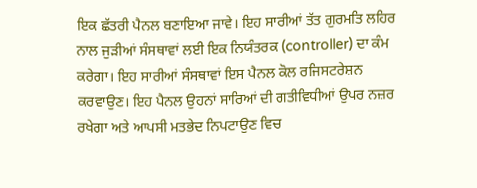ਇਕ ਛੱਤਰੀ ਪੈਨਲ ਬਣਾਇਆ ਜਾਵੇ। ਇਹ ਸਾਰੀਆਂ ਤੱਤ ਗੁਰਮਤਿ ਲਹਿਰ ਨਾਲ ਜੁੜੀਆਂ ਸੰਸਥਾਵਾਂ ਲਈ ਇਕ ਨਿਯੰਤਰਕ (controller) ਦਾ ਕੰਮ ਕਰੇਗਾ। ਇਹ ਸਾਰੀਆਂ ਸੰਸਥਾਵਾਂ ਇਸ ਪੈਨਲ ਕੋਲ ਰਜਿਸਟਰੇਸ਼ਨ ਕਰਵਾਉਣ। ਇਹ ਪੈਨਲ ਉਹਨਾਂ ਸਾਰਿਆਂ ਦੀ ਗਤੀਵਿਧੀਆਂ ਉਪਰ ਨਜ਼ਰ ਰਖੇਗਾ ਅਤੇ ਆਪਸੀ ਮਤਭੇਦ ਨਿਪਟਾਉਣ ਵਿਚ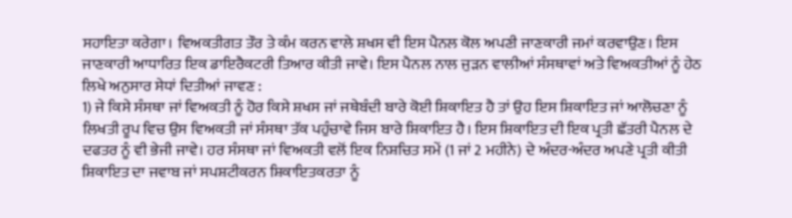ਸਹਾਇਤਾ ਕਰੇਗਾ। ਵਿਅਕਤੀਗਤ ਤੌਰ ਤੇ ਕੰਮ ਕਰਨ ਵਾਲੇ ਸ਼ਖਸ ਵੀ ਇਸ ਪੈਨਲ ਕੋਲ ਅਪਣੀ ਜਾਣਕਾਰੀ ਜਮਾਂ ਕਰਵਾਉਣ। ਇਸ ਜਾਣਕਾਰੀ ਆਧਾਰਿਤ ਇਕ ਡਾਇਰੈਕਟਰੀ ਤਿਆਰ ਕੀਤੀ ਜਾਵੇ। ਇਸ ਪੈਨਲ ਨਾਲ ਜੁੜਨ ਵਾਲੀਆਂ ਸੰਸਥਾਵਾਂ ਅਤੇ ਵਿਅਕਤੀਆਂ ਨੂੰ ਹੇਠ ਲਿਖੇ ਅਨੁਸਾਰ ਸੇਧਾਂ ਦਿਤੀਆਂ ਜਾਵਣ :
1) ਜੇ ਕਿਸੇ ਸੰਸਥਾ ਜਾਂ ਵਿਅਕਤੀ ਨੂੰ ਹੋਰ ਕਿਸੇ ਸ਼ਖਸ ਜਾਂ ਜਥੇਬੰਦੀ ਬਾਰੇ ਕੋਈ ਸ਼ਿਕਾਇਤ ਹੈ ਤਾਂ ਉਹ ਇਸ ਸ਼ਿਕਾਇਤ ਜਾਂ ਆਲੋਚਣਾ ਨੂੰ ਲਿਖਤੀ ਰੂਪ ਵਿਚ ਉਸ ਵਿਅਕਤੀ ਜਾਂ ਸੰਸਥਾ ਤੱਕ ਪਹੁੰਚਾਵੇ ਜਿਸ ਬਾਰੇ ਸ਼ਿਕਾਇਤ ਹੈ। ਇਸ ਸ਼ਿਕਾਇਤ ਦੀ ਇਕ ਪ੍ਰਤੀ ਛੱਤਰੀ ਪੈਨਲ ਦੇ ਦਫਤਰ ਨੂੰ ਵੀ ਭੇਜੀ ਜਾਵੇ। ਹਰ ਸੰਸਥਾ ਜਾਂ ਵਿਅਕਤੀ ਵਲੋਂ ਇਕ ਨਿਸ਼ਚਿਤ ਸਮੇਂ (1 ਜਾਂ 2 ਮਹੀਨੇ) ਦੇ ਅੰਦਰ-ਅੰਦਰ ਅਪਣੇ ਪ੍ਰਤੀ ਕੀਤੀ ਸ਼ਿਕਾਇਤ ਦਾ ਜਵਾਬ ਜਾਂ ਸਪਸ਼ਟੀਕਰਨ ਸ਼ਿਕਾਇਤਕਰਤਾ ਨੂੰ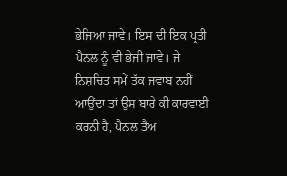ਭੇਜਿਆ ਜਾਵੇ। ਇਸ ਦੀ ਇਕ ਪ੍ਰਤੀ ਪੈਨਲ ਨੂੰ ਵੀ ਭੇਜੀ ਜਾਵੇ। ਜੇ ਨਿਸ਼ਚਿਤ ਸਮੇਂ ਤੱਕ ਜਵਾਬ ਨਹੀਂ ਆਉਂਦਾ ਤਾਂ ਉਸ ਬਾਰੇ ਕੀ ਕਾਰਵਾਈ ਕਰਨੀ ਹੈ, ਪੈਨਲ ਤੈਅ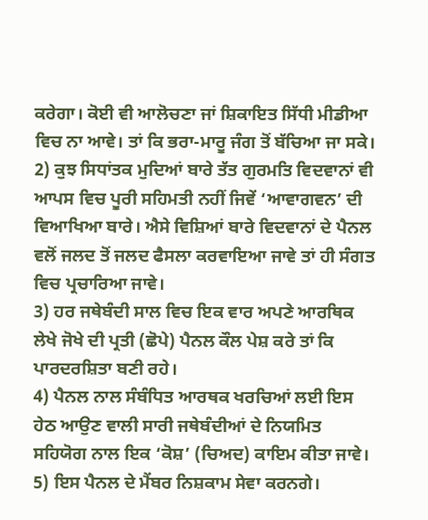ਕਰੇਗਾ। ਕੋਈ ਵੀ ਆਲੋਚਣਾ ਜਾਂ ਸ਼ਿਕਾਇਤ ਸਿੱਧੀ ਮੀਡੀਆ ਵਿਚ ਨਾ ਆਵੇ। ਤਾਂ ਕਿ ਭਰਾ-ਮਾਰੂ ਜੰਗ ਤੋਂ ਬੱਚਿਆ ਜਾ ਸਕੇ।
2) ਕੁਝ ਸਿਧਾਂਤਕ ਮੁਦਿਆਂ ਬਾਰੇ ਤੱਤ ਗੁਰਮਤਿ ਵਿਦਵਾਨਾਂ ਵੀ ਆਪਸ ਵਿਚ ਪੂਰੀ ਸਹਿਮਤੀ ਨਹੀਂ ਜਿਵੇਂ ‘ਆਵਾਗਵਨ’ ਦੀ ਵਿਆਖਿਆ ਬਾਰੇ। ਐਸੇ ਵਿਸ਼ਿਆਂ ਬਾਰੇ ਵਿਦਵਾਨਾਂ ਦੇ ਪੈਨਲ ਵਲੋਂ ਜਲਦ ਤੋਂ ਜਲਦ ਫੈਸਲਾ ਕਰਵਾਇਆ ਜਾਵੇ ਤਾਂ ਹੀ ਸੰਗਤ ਵਿਚ ਪ੍ਰਚਾਰਿਆ ਜਾਵੇ।
3) ਹਰ ਜਥੇਬੰਦੀ ਸਾਲ ਵਿਚ ਇਕ ਵਾਰ ਅਪਣੇ ਆਰਥਿਕ ਲੇਖੇ ਜੋਖੇ ਦੀ ਪ੍ਰਤੀ (ਛੋਪੇ) ਪੈਨਲ ਕੌਲ ਪੇਸ਼ ਕਰੇ ਤਾਂ ਕਿ ਪਾਰਦਰਸ਼ਿਤਾ ਬਣੀ ਰਹੇ।
4) ਪੈਨਲ ਨਾਲ ਸੰਬੰਧਿਤ ਆਰਥਕ ਖਰਚਿਆਂ ਲਈ ਇਸ ਹੇਠ ਆਉਣ ਵਾਲੀ ਸਾਰੀ ਜਥੇਬੰਦੀਆਂ ਦੇ ਨਿਯਮਿਤ ਸਹਿਯੋਗ ਨਾਲ ਇਕ ‘ਕੋਸ਼’ (ਚਿਅਦ) ਕਾਇਮ ਕੀਤਾ ਜਾਵੇ।
5) ਇਸ ਪੈਨਲ ਦੇ ਮੈਂਬਰ ਨਿਸ਼ਕਾਮ ਸੇਵਾ ਕਰਨਗੇ।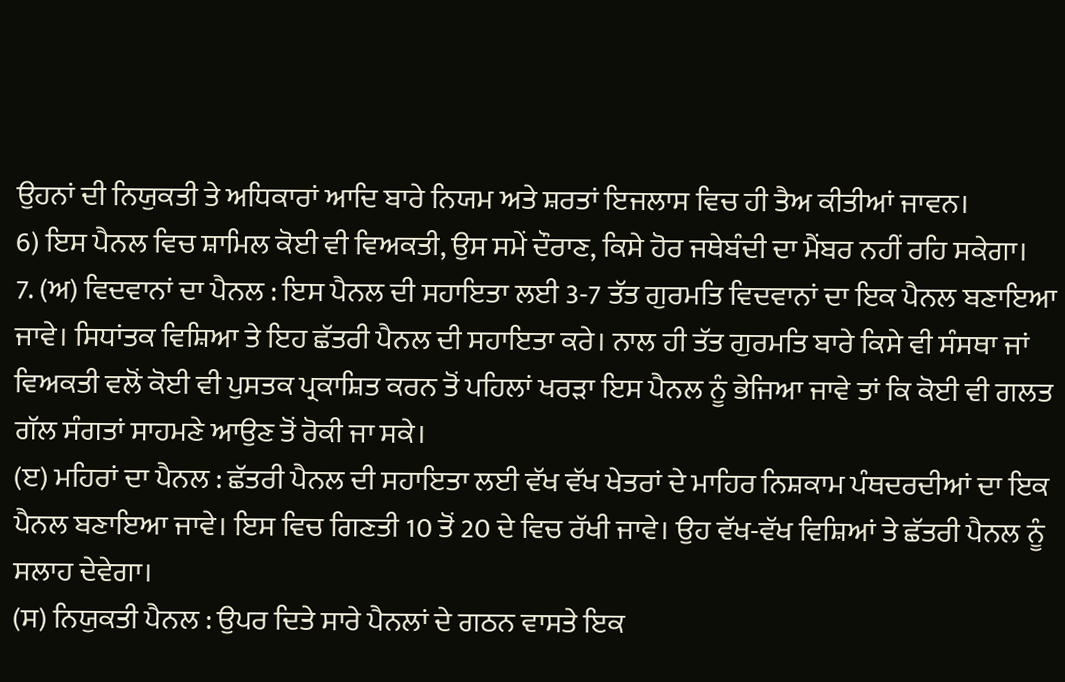ਉਹਨਾਂ ਦੀ ਨਿਯੁਕਤੀ ਤੇ ਅਧਿਕਾਰਾਂ ਆਦਿ ਬਾਰੇ ਨਿਯਮ ਅਤੇ ਸ਼ਰਤਾਂ ਇਜਲਾਸ ਵਿਚ ਹੀ ਤੈਅ ਕੀਤੀਆਂ ਜਾਵਨ।
6) ਇਸ ਪੈਨਲ ਵਿਚ ਸ਼ਾਮਿਲ ਕੋਈ ਵੀ ਵਿਅਕਤੀ, ਉਸ ਸਮੇਂ ਦੌਰਾਣ, ਕਿਸੇ ਹੋਰ ਜਥੇਬੰਦੀ ਦਾ ਮੈਂਬਰ ਨਹੀਂ ਰਹਿ ਸਕੇਗਾ।
7. (ਅ) ਵਿਦਵਾਨਾਂ ਦਾ ਪੈਨਲ : ਇਸ ਪੈਨਲ ਦੀ ਸਹਾਇਤਾ ਲਈ 3-7 ਤੱਤ ਗੁਰਮਤਿ ਵਿਦਵਾਨਾਂ ਦਾ ਇਕ ਪੈਨਲ ਬਣਾਇਆ ਜਾਵੇ। ਸਿਧਾਂਤਕ ਵਿਸ਼ਿਆ ਤੇ ਇਹ ਛੱਤਰੀ ਪੈਨਲ ਦੀ ਸਹਾਇਤਾ ਕਰੇ। ਨਾਲ ਹੀ ਤੱਤ ਗੁਰਮਤਿ ਬਾਰੇ ਕਿਸੇ ਵੀ ਸੰਸਥਾ ਜਾਂ ਵਿਅਕਤੀ ਵਲੋਂ ਕੋਈ ਵੀ ਪੁਸਤਕ ਪ੍ਰਕਾਸ਼ਿਤ ਕਰਨ ਤੋਂ ਪਹਿਲਾਂ ਖਰੜਾ ਇਸ ਪੈਨਲ ਨੂੰ ਭੇਜਿਆ ਜਾਵੇ ਤਾਂ ਕਿ ਕੋਈ ਵੀ ਗਲਤ ਗੱਲ ਸੰਗਤਾਂ ਸਾਹਮਣੇ ਆਉਣ ਤੋਂ ਰੋਕੀ ਜਾ ਸਕੇ।
(ੲ) ਮਹਿਰਾਂ ਦਾ ਪੈਨਲ : ਛੱਤਰੀ ਪੈਨਲ ਦੀ ਸਹਾਇਤਾ ਲਈ ਵੱਖ ਵੱਖ ਖੇਤਰਾਂ ਦੇ ਮਾਹਿਰ ਨਿਸ਼ਕਾਮ ਪੰਥਦਰਦੀਆਂ ਦਾ ਇਕ ਪੈਨਲ ਬਣਾਇਆ ਜਾਵੇ। ਇਸ ਵਿਚ ਗਿਣਤੀ 10 ਤੋਂ 20 ਦੇ ਵਿਚ ਰੱਖੀ ਜਾਵੇ। ਉਹ ਵੱਖ-ਵੱਖ ਵਿਸ਼ਿਆਂ ਤੇ ਛੱਤਰੀ ਪੈਨਲ ਨੂੰ ਸਲਾਹ ਦੇਵੇਗਾ।
(ਸ) ਨਿਯੁਕਤੀ ਪੈਨਲ : ਉਪਰ ਦਿਤੇ ਸਾਰੇ ਪੈਨਲਾਂ ਦੇ ਗਠਨ ਵਾਸਤੇ ਇਕ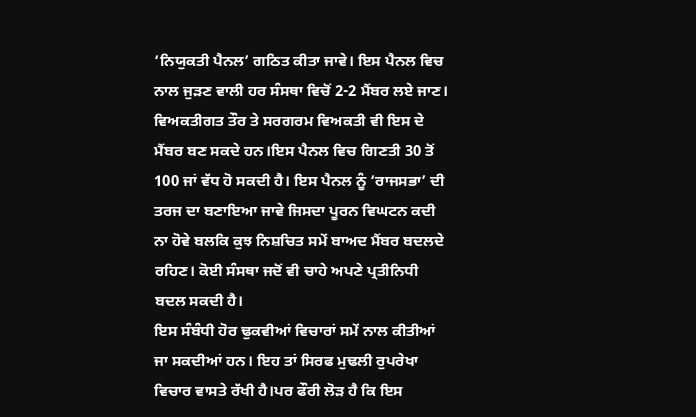‘ਨਿਯੁਕਤੀ ਪੈਨਲ’ ਗਠਿਤ ਕੀਤਾ ਜਾਵੇ। ਇਸ ਪੈਨਲ ਵਿਚ ਨਾਲ ਜੁੜਣ ਵਾਲੀ ਹਰ ਸੰਸਥਾ ਵਿਚੋਂ 2-2 ਮੈਂਬਰ ਲਏ ਜਾਣ। ਵਿਅਕਤੀਗਤ ਤੌਰ ਤੇ ਸਰਗਰਮ ਵਿਅਕਤੀ ਵੀ ਇਸ ਦੇ ਮੈਂਬਰ ਬਣ ਸਕਦੇ ਹਨ।ਇਸ ਪੈਨਲ ਵਿਚ ਗਿਣਤੀ 30 ਤੋਂ 100 ਜਾਂ ਵੱਧ ਹੋ ਸਕਦੀ ਹੈ। ਇਸ ਪੈਨਲ ਨੂੰ ‘ਰਾਜਸਭਾ’ ਦੀ ਤਰਜ ਦਾ ਬਣਾਇਆ ਜਾਵੇ ਜਿਸਦਾ ਪੂਰਨ ਵਿਘਟਨ ਕਦੀ ਨਾ ਹੋਵੇ ਬਲਕਿ ਕੁਝ ਨਿਸ਼ਚਿਤ ਸਮੇਂ ਬਾਅਦ ਮੈਂਬਰ ਬਦਲਦੇ ਰਹਿਣ। ਕੋਈ ਸੰਸਥਾ ਜਦੋਂ ਵੀ ਚਾਹੇ ਅਪਣੇ ਪ੍ਰਤੀਨਿਧੀ ਬਦਲ ਸਕਦੀ ਹੈ।
ਇਸ ਸੰਬੰਧੀ ਹੋਰ ਢੁਕਵੀਆਂ ਵਿਚਾਰਾਂ ਸਮੇਂ ਨਾਲ ਕੀਤੀਆਂ ਜਾ ਸਕਦੀਆਂ ਹਨ। ਇਹ ਤਾਂ ਸਿਰਫ ਮੁਢਲੀ ਰੁਪਰੇਖਾ ਵਿਚਾਰ ਵਾਸਤੇ ਰੱਖੀ ਹੈ।ਪਰ ਫੌਰੀ ਲੋੜ ਹੈ ਕਿ ਇਸ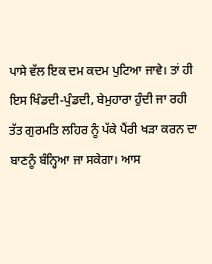ਪਾਸੇ ਵੱਲ ਇਕ ਦਮ ਕਦਮ ਪੁਟਿਆ ਜਾਵੇ। ਤਾਂ ਹੀ ਇਸ ਖਿੰਡਦੀ-ਪੁੰਡਦੀ, ਬੇਮੁਹਾਰਾ ਹੁੰਦੀ ਜਾ ਰਹੀ ਤੱਤ ਗੁਰਮਤਿ ਲਹਿਰ ਨੂੰ ਪੱਕੇ ਪੈਂਰੀ ਖੜਾ ਕਰਨ ਦਾ ਬਾਣਨੂੰ ਬੰਨ੍ਹਿਆ ਜਾ ਸਕੇਗਾ। ਆਸ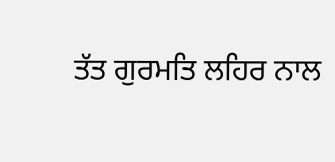ਤੱਤ ਗੁਰਮਤਿ ਲਹਿਰ ਨਾਲ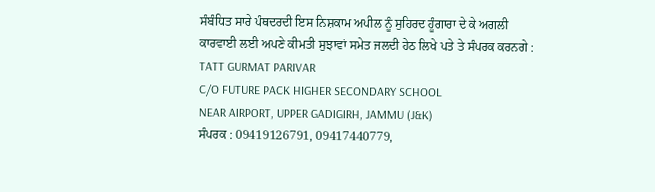ਸੰਬੰਧਿਤ ਸਾਰੇ ਪੰਥਦਰਦੀ ਇਸ ਨਿਸ਼ਕਾਮ ਅਪੀਲ ਨੂੰ ਸੁਹਿਰਦ ਹੂੰਗਾਰਾ ਦੇ ਕੇ ਅਗਲੀ ਕਾਰਵਾਈ ਲਈ ਅਪਣੇ ਕੀਮਤੀ ਸੁਝਾਵਾਂ ਸਮੇਤ ਜਲਦੀ ਹੇਠ ਲਿਖੇ ਪਤੇ ਤੇ ਸੰਪਰਕ ਕਰਨਗੇ :
TATT GURMAT PARIVAR
C/O FUTURE PACK HIGHER SECONDARY SCHOOL
NEAR AIRPORT, UPPER GADIGIRH, JAMMU (J&K)
ਸੰਪਰਕ : 09419126791, 09417440779,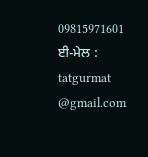09815971601
ਈ-ਮੇਲ : tatgurmat
@gmail.com